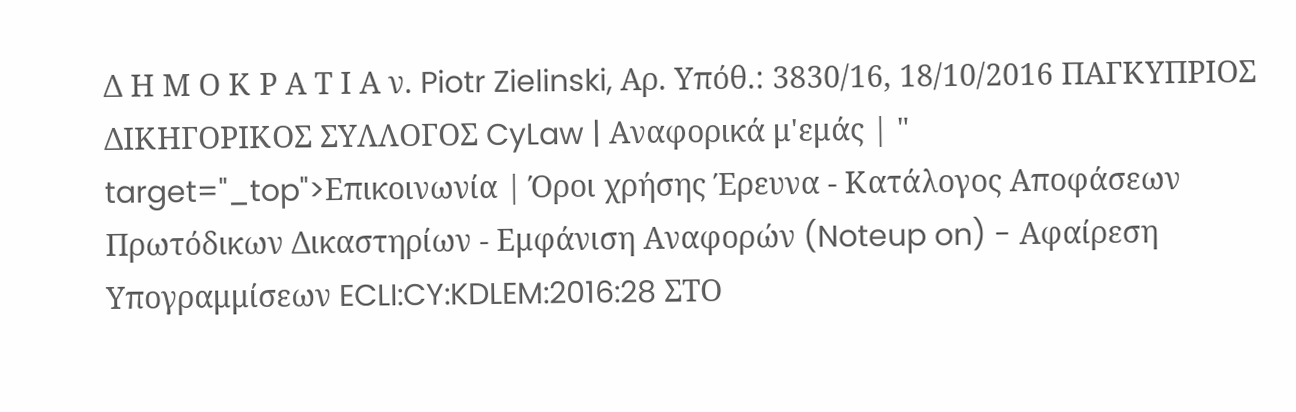Δ Η Μ Ο Κ Ρ Α Τ Ι Α ν. Piotr Zielinski, Αρ. Υπόθ.: 3830/16, 18/10/2016 ΠΑΓΚΥΠΡΙΟΣ ΔΙΚΗΓΟΡΙΚΟΣ ΣΥΛΛΟΓΟΣ CyLaw | Αναφορικά μ'εμάς | " target="_top">Επικοινωνία | Όροι χρήσης Έρευνα - Κατάλογος Αποφάσεων Πρωτόδικων Δικαστηρίων - Εμφάνιση Αναφορών (Noteup on) - Αφαίρεση Υπογραμμίσεων ECLI:CY:KDLEM:2016:28 ΣΤΟ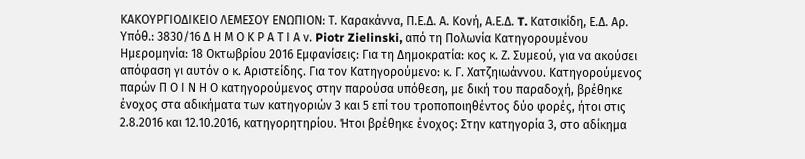ΚΑΚΟΥΡΓΙΟΔΙΚΕΙΟ ΛΕΜΕΣΟΥ ΕΝΩΠΙΟΝ: Τ. Καρακάννα, Π.Ε.Δ. Α. Κονή, Α.Ε.Δ. T. Kατσικίδη, Ε.Δ. Αρ. Υπόθ.: 3830/16 Δ Η Μ Ο Κ Ρ Α Τ Ι Α ν. Piotr Zielinski, από τη Πολωνία Κατηγορουμένου Ημερομηνία: 18 Οκτωβρίου 2016 Εμφανίσεις: Για τη Δημοκρατία: κος κ. Ζ. Συμεού, για να ακούσει απόφαση γι αυτόν ο κ. Αριστείδης. Για τον Κατηγορούμενο: κ. Γ. Χατζηιωάννου. Κατηγορούμενος παρών Π Ο Ι Ν Η Ο κατηγορούμενος στην παρούσα υπόθεση, με δική του παραδοχή, βρέθηκε ένοχος στα αδικήματα των κατηγοριών 3 και 5 επί του τροποποιηθέντος δύο φορές, ήτοι στις 2.8.2016 και 12.10.2016, κατηγορητηρίου. Ήτοι βρέθηκε ένοχος: Στην κατηγορία 3, στο αδίκημα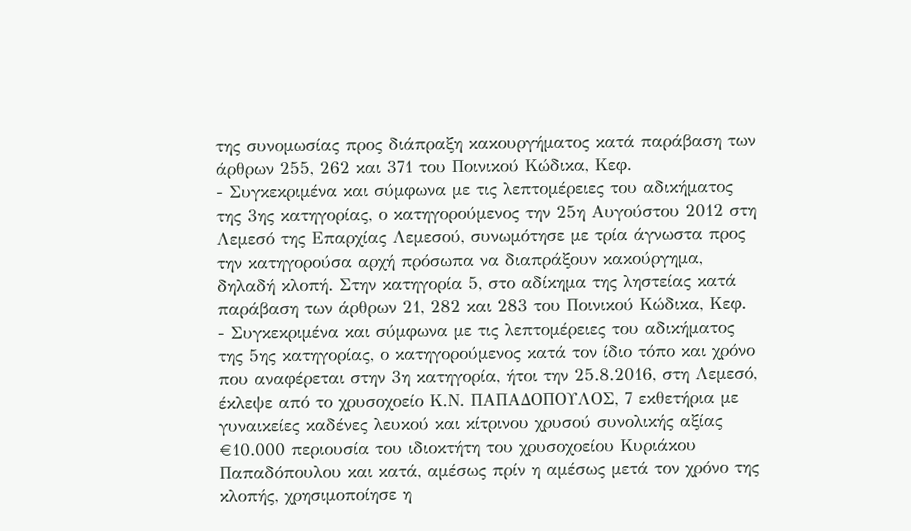της συνομωσίας προς διάπραξη κακουργήματος κατά παράβαση των άρθρων 255, 262 και 371 του Ποινικού Κώδικα, Κεφ.
- Συγκεκριμένα και σύμφωνα με τις λεπτομέρειες του αδικήματος της 3ης κατηγορίας, ο κατηγορούμενος την 25η Αυγούστου 2012 στη Λεμεσό της Επαρχίας Λεμεσού, συνωμότησε με τρία άγνωστα προς την κατηγορούσα αρχή πρόσωπα να διαπράξουν κακούργημα, δηλαδή κλοπή. Στην κατηγορία 5, στο αδίκημα της ληστείας κατά παράβαση των άρθρων 21, 282 και 283 του Ποινικού Κώδικα, Κεφ.
- Συγκεκριμένα και σύμφωνα με τις λεπτομέρειες του αδικήματος της 5ης κατηγορίας, ο κατηγορούμενος κατά τον ίδιο τόπο και χρόνο που αναφέρεται στην 3η κατηγορία, ήτοι την 25.8.2016, στη Λεμεσό, έκλεψε από το χρυσοχοείο Κ.Ν. ΠΑΠΑΔΟΠΟΥΛΟΣ, 7 εκθετήρια με γυναικείες καδένες λευκού και κίτρινου χρυσού συνολικής αξίας €10.000 περιουσία του ιδιοκτήτη του χρυσοχοείου Κυριάκου Παπαδόπουλου και κατά, αμέσως πρίν η αμέσως μετά τον χρόνο της κλοπής, χρησιμοποίησε η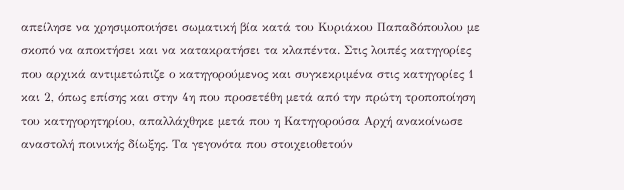απείλησε να χρησιμοποιήσει σωματική βία κατά του Κυριάκου Παπαδόπουλου με σκοπό να αποκτήσει και να κατακρατήσει τα κλαπέντα. Στις λοιπές κατηγορίες που αρχικά αντιμετώπιζε ο κατηγορούμενος και συγκεκριμένα στις κατηγορίες 1 και 2, όπως επίσης και στην 4η που προσετέθη μετά από την πρώτη τροποποίηση του κατηγορητηρίου, απαλλάχθηκε μετά που η Κατηγορούσα Αρχή ανακοίνωσε αναστολή ποινικής δίωξης. Τα γεγονότα που στοιχειοθετούν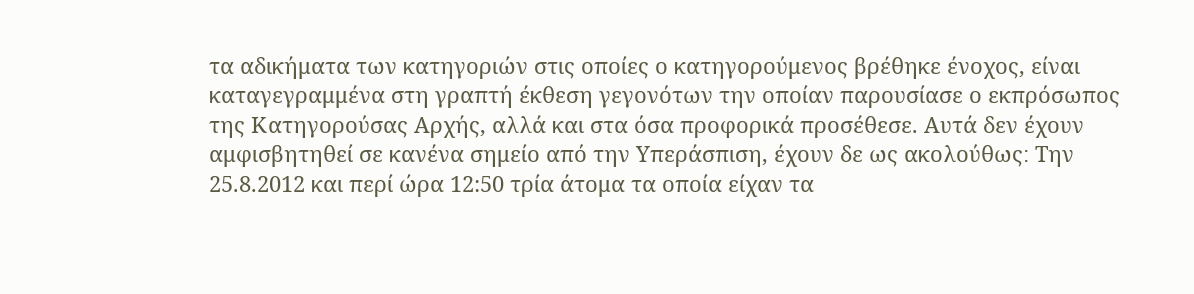τα αδικήματα των κατηγοριών στις οποίες ο κατηγορούμενος βρέθηκε ένοχος, είναι καταγεγραμμένα στη γραπτή έκθεση γεγονότων την οποίαν παρουσίασε ο εκπρόσωπος της Κατηγορούσας Αρχής, αλλά και στα όσα προφορικά προσέθεσε. Αυτά δεν έχουν αμφισβητηθεί σε κανένα σημείο από την Υπεράσπιση, έχουν δε ως ακολούθως׃ Την 25.8.2012 και περί ώρα 12:50 τρία άτομα τα οποία είχαν τα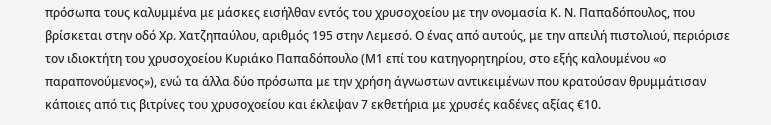πρόσωπα τους καλυμμένα με μάσκες εισήλθαν εντός του χρυσοχοείου με την ονομασία Κ. Ν. Παπαδόπουλος, που βρίσκεται στην οδό Χρ. Χατζηπαύλου, αριθμός 195 στην Λεμεσό. Ο ένας από αυτούς, με την απειλή πιστολιού, περιόρισε τον ιδιοκτήτη του χρυσοχοείου Κυριάκο Παπαδόπουλο (Μ1 επί του κατηγορητηρίου, στο εξής καλουμένου «ο παραπονούμενος»), ενώ τα άλλα δύο πρόσωπα με την χρήση άγνωστων αντικειμένων που κρατούσαν θρυμμάτισαν κάποιες από τις βιτρίνες του χρυσοχοείου και έκλεψαν 7 εκθετήρια με χρυσές καδένες αξίας €10.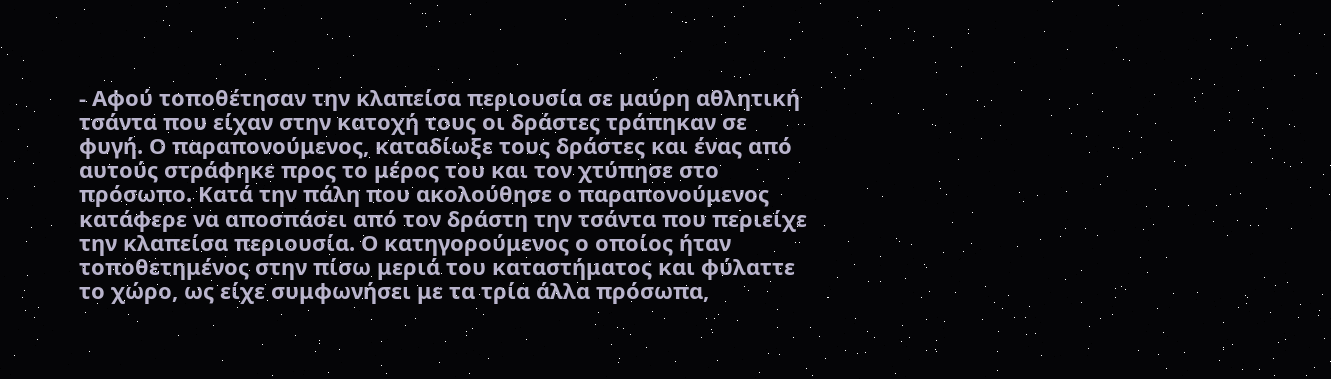- Αφού τοποθέτησαν την κλαπείσα περιουσία σε μαύρη αθλητική τσάντα που είχαν στην κατοχή τους οι δράστες τράπηκαν σε φυγή. Ο παραπονούμενος, καταδίωξε τους δράστες και ένας από αυτούς στράφηκε προς το μέρος του και τον χτύπησε στο πρόσωπο. Κατά την πάλη που ακολούθησε ο παραπονούμενος κατάφερε να αποσπάσει από τον δράστη την τσάντα που περιείχε την κλαπείσα περιουσία. Ο κατηγορούμενος ο οποίος ήταν τοποθετημένος στην πίσω μεριά του καταστήματος και φύλαττε το χώρο, ως είχε συμφωνήσει με τα τρία άλλα πρόσωπα,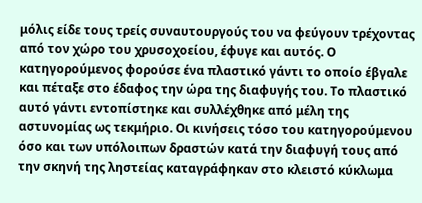μόλις είδε τους τρείς συναυτουργούς του να φεύγουν τρέχοντας από τον χώρο του χρυσοχοείου, έφυγε και αυτός. Ο κατηγορούμενος φορούσε ένα πλαστικό γάντι το οποίο έβγαλε και πέταξε στο έδαφος την ώρα της διαφυγής του. Το πλαστικό αυτό γάντι εντοπίστηκε και συλλέχθηκε από μέλη της αστυνομίας ως τεκμήριο. Οι κινήσεις τόσο του κατηγορούμενου όσο και των υπόλοιπων δραστών κατά την διαφυγή τους από την σκηνή της ληστείας καταγράφηκαν στο κλειστό κύκλωμα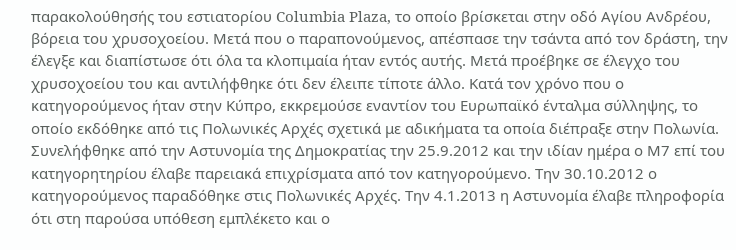παρακολούθησής του εστιατορίου Columbia Plaza, το οποίο βρίσκεται στην οδό Αγίου Ανδρέου, βόρεια του χρυσοχοείου. Μετά που ο παραπονούμενος, απέσπασε την τσάντα από τον δράστη, την έλεγξε και διαπίστωσε ότι όλα τα κλοπιμαία ήταν εντός αυτής. Μετά προέβηκε σε έλεγχο του χρυσοχοείου του και αντιλήφθηκε ότι δεν έλειπε τίποτε άλλο. Κατά τον χρόνο που ο κατηγορούμενος ήταν στην Κύπρο, εκκρεμούσε εναντίον του Ευρωπαϊκό ένταλμα σύλληψης, το οποίο εκδόθηκε από τις Πολωνικές Αρχές σχετικά με αδικήματα τα οποία διέπραξε στην Πολωνία. Συνελήφθηκε από την Αστυνομία της Δημοκρατίας την 25.9.2012 και την ιδίαν ημέρα ο Μ7 επί του κατηγορητηρίου έλαβε παρειακά επιχρίσματα από τον κατηγορούμενο. Την 30.10.2012 ο κατηγορούμενος παραδόθηκε στις Πολωνικές Αρχές. Την 4.1.2013 η Αστυνομία έλαβε πληροφορία ότι στη παρούσα υπόθεση εμπλέκετο και ο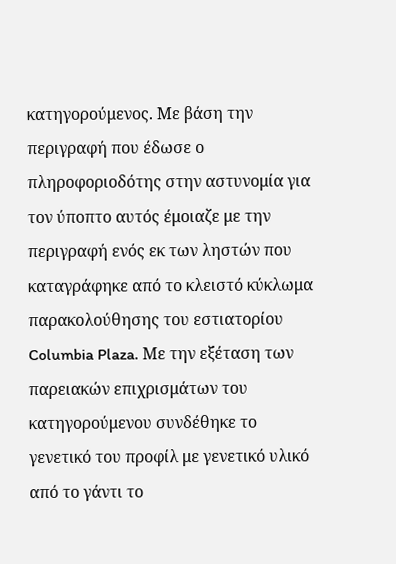κατηγορούμενος. Με βάση την περιγραφή που έδωσε ο πληροφοριοδότης στην αστυνομία για τον ύποπτο αυτός έμοιαζε με την περιγραφή ενός εκ των ληστών που καταγράφηκε από το κλειστό κύκλωμα παρακολούθησης του εστιατορίου Columbia Plaza. Με την εξέταση των παρειακών επιχρισμάτων του κατηγορούμενου συνδέθηκε το γενετικό του προφίλ με γενετικό υλικό από το γάντι το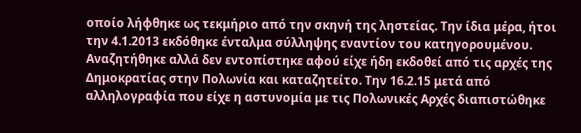οποίο λήφθηκε ως τεκμήριο από την σκηνή της ληστείας. Την ίδια μέρα, ήτοι την 4.1.2013 εκδόθηκε ένταλμα σύλληψης εναντίον του κατηγορουμένου. Αναζητήθηκε αλλά δεν εντοπίστηκε αφού είχε ήδη εκδοθεί από τις αρχές της Δημοκρατίας στην Πολωνία και καταζητείτο. Την 16.2.15 μετά από αλληλογραφία που είχε η αστυνομία με τις Πολωνικές Αρχές διαπιστώθηκε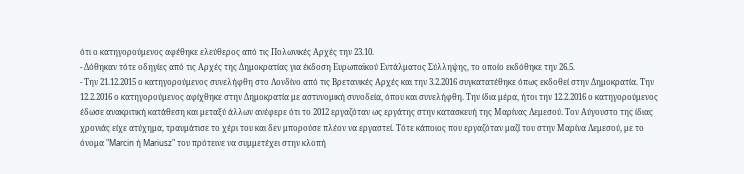ότι ο κατηγορούμενος αφέθηκε ελεύθερος από τις Πολωνικές Αρχές την 23.10.
- Δόθηκαν τότε οδηγίες από τις Αρχές της Δημοκρατίας για έκδοση Ευρωπαϊκού Εντάλματος Σύλληψης, το οποίο εκδόθηκε την 26.5.
- Την 21.12.2015 ο κατηγορούμενος συνελήφθη στο Λονδίνο από τις Βρετανικές Αρχές και την 3.2.2016 συγκατατέθηκε όπως εκδοθεί στην Δημοκρατία. Την 12.2.2016 ο κατηγορούμενος αφίχθηκε στην Δημοκρατία με αστυνομική συνοδεία, όπου και συνελήφθη. Την ίδια μέρα, ήτοι την 12.2.2016 ο κατηγορούμενος έδωσε ανακριτική κατάθεση και μεταξύ άλλων ανέφερε ότι το 2012 εργαζόταν ως εργάτης στην κατασκευή της Μαρίνας Λεμεσού. Τον Αύγουστο της ίδιας χρονιάς είχε ατύχημα, τραυμάτισε το χέρι του και δεν μπορούσε πλέον να εργαστεί. Τότε κάποιος που εργαζόταν μαζί του στην Μαρίνα Λεμεσού, με το όνομα "Marcin ή Mariusz" του πρότεινε να συμμετέχει στην κλοπή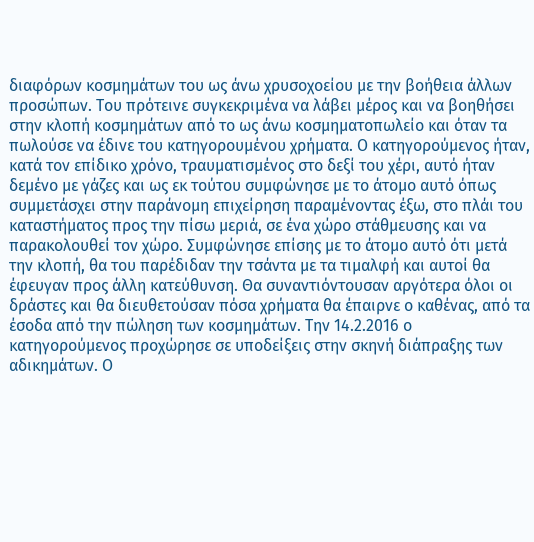διαφόρων κοσμημάτων του ως άνω χρυσοχοείου με την βοήθεια άλλων προσώπων. Του πρότεινε συγκεκριμένα να λάβει μέρος και να βοηθήσει στην κλοπή κοσμημάτων από το ως άνω κοσμηματοπωλείο και όταν τα πωλούσε να έδινε του κατηγορουμένου χρήματα. Ο κατηγορούμενος ήταν, κατά τον επίδικο χρόνο, τραυματισμένος στο δεξί του χέρι, αυτό ήταν δεμένο με γάζες και ως εκ τούτου συμφώνησε με το άτομο αυτό όπως συμμετάσχει στην παράνομη επιχείρηση παραμένοντας έξω, στο πλάι του καταστήματος προς την πίσω μεριά, σε ένα χώρο στάθμευσης και να παρακολουθεί τον χώρο. Συμφώνησε επίσης με το άτομο αυτό ότι μετά την κλοπή, θα του παρέδιδαν την τσάντα με τα τιμαλφή και αυτοί θα έφευγαν προς άλλη κατεύθυνση. Θα συναντιόντουσαν αργότερα όλοι οι δράστες και θα διευθετούσαν πόσα χρήματα θα έπαιρνε ο καθένας, από τα έσοδα από την πώληση των κοσμημάτων. Την 14.2.2016 ο κατηγορούμενος προχώρησε σε υποδείξεις στην σκηνή διάπραξης των αδικημάτων. Ο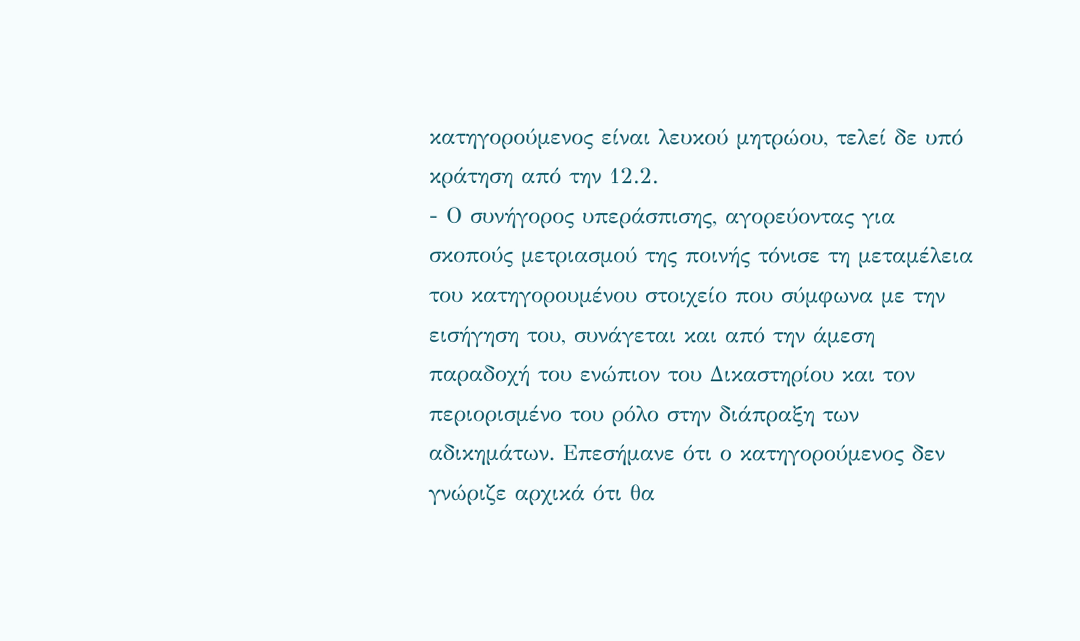κατηγορούμενος είναι λευκού μητρώου, τελεί δε υπό κράτηση από την 12.2.
- Ο συνήγορος υπεράσπισης, αγορεύοντας για σκοπούς μετριασμού της ποινής τόνισε τη μεταμέλεια του κατηγορουμένου στοιχείο που σύμφωνα με την εισήγηση του, συνάγεται και από την άμεση παραδοχή του ενώπιον του Δικαστηρίου και τον περιορισμένο του ρόλο στην διάπραξη των αδικημάτων. Επεσήμανε ότι ο κατηγορούμενος δεν γνώριζε αρχικά ότι θα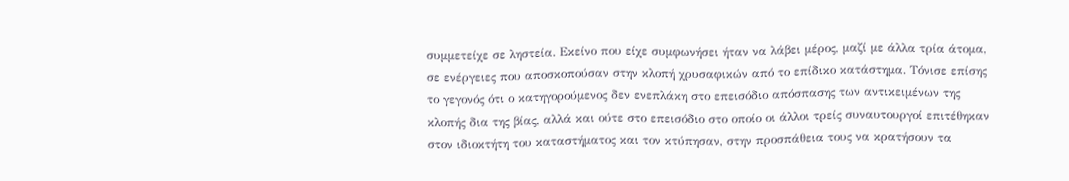συμμετείχε σε ληστεία. Εκείνο που είχε συμφωνήσει ήταν να λάβει μέρος, μαζί με άλλα τρία άτομα, σε ενέργειες που αποσκοπούσαν στην κλοπή χρυσαφικών από το επίδικο κατάστημα. Τόνισε επίσης το γεγονός ότι ο κατηγορούμενος δεν ενεπλάκη στο επεισόδιο απόσπασης των αντικειμένων της κλοπής δια της βίας, αλλά και ούτε στο επεισόδιο στο οποίο οι άλλοι τρείς συναυτουργοί επιτέθηκαν στον ιδιοκτήτη του καταστήματος και τον κτύπησαν, στην προσπάθεια τους να κρατήσουν τα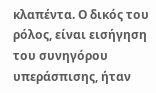κλαπέντα. Ο δικός του ρόλος, είναι εισήγηση του συνηγόρου υπεράσπισης, ήταν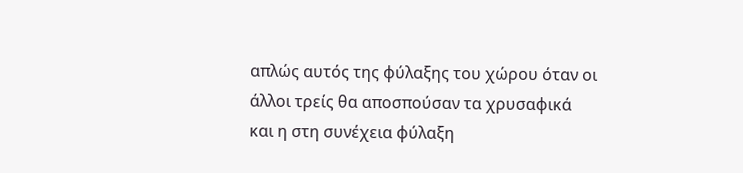απλώς αυτός της φύλαξης του χώρου όταν οι άλλοι τρείς θα αποσπούσαν τα χρυσαφικά και η στη συνέχεια φύλαξη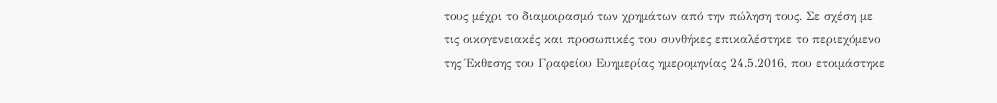τους μέχρι το διαμοιρασμό των χρημάτων από την πώληση τους. Σε σχέση με τις οικογενειακές και προσωπικές του συνθήκες επικαλέστηκε το περιεχόμενο της Έκθεσης του Γραφείου Ευημερίας ημερομηνίας 24.5.2016, που ετοιμάστηκε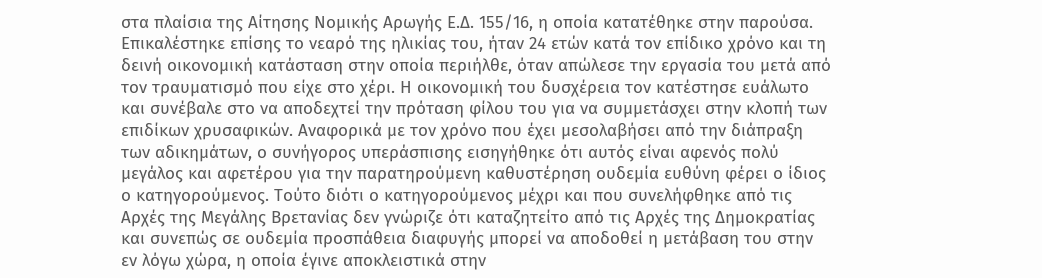στα πλαίσια της Αίτησης Νομικής Αρωγής Ε.Δ. 155/16, η οποία κατατέθηκε στην παρούσα. Επικαλέστηκε επίσης το νεαρό της ηλικίας του, ήταν 24 ετών κατά τον επίδικο χρόνο και τη δεινή οικονομική κατάσταση στην οποία περιήλθε, όταν απώλεσε την εργασία του μετά από τον τραυματισμό που είχε στο χέρι. Η οικονομική του δυσχέρεια τον κατέστησε ευάλωτο και συνέβαλε στο να αποδεχτεί την πρόταση φίλου του για να συμμετάσχει στην κλοπή των επιδίκων χρυσαφικών. Αναφορικά με τον χρόνο που έχει μεσολαβήσει από την διάπραξη των αδικημάτων, ο συνήγορος υπεράσπισης εισηγήθηκε ότι αυτός είναι αφενός πολύ μεγάλος και αφετέρου για την παρατηρούμενη καθυστέρηση ουδεμία ευθύνη φέρει ο ίδιος ο κατηγορούμενος. Τούτο διότι ο κατηγορούμενος μέχρι και που συνελήφθηκε από τις Αρχές της Μεγάλης Βρετανίας δεν γνώριζε ότι καταζητείτο από τις Αρχές της Δημοκρατίας και συνεπώς σε ουδεμία προσπάθεια διαφυγής μπορεί να αποδοθεί η μετάβαση του στην εν λόγω χώρα, η οποία έγινε αποκλειστικά στην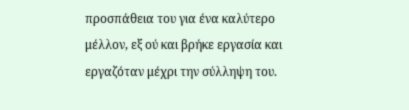προσπάθεια του για ένα καλύτερο μέλλον, εξ ού και βρήκε εργασία και εργαζόταν μέχρι την σύλληψη του.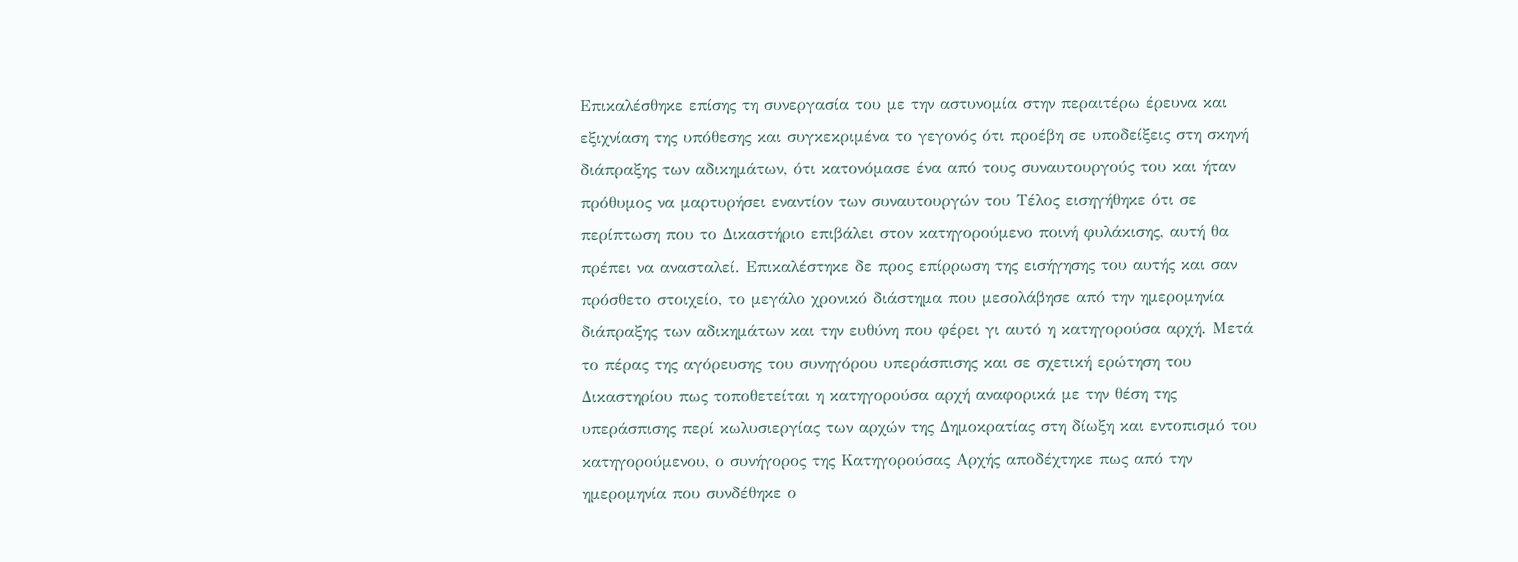Επικαλέσθηκε επίσης τη συνεργασία του με την αστυνομία στην περαιτέρω έρευνα και εξιχνίαση της υπόθεσης και συγκεκριμένα το γεγονός ότι προέβη σε υποδείξεις στη σκηνή διάπραξης των αδικημάτων, ότι κατονόμασε ένα από τους συναυτουργούς του και ήταν πρόθυμος να μαρτυρήσει εναντίον των συναυτουργών του Τέλος εισηγήθηκε ότι σε περίπτωση που το Δικαστήριο επιβάλει στον κατηγορούμενο ποινή φυλάκισης, αυτή θα πρέπει να ανασταλεί. Επικαλέστηκε δε προς επίρρωση της εισήγησης του αυτής και σαν πρόσθετο στοιχείο, το μεγάλο χρονικό διάστημα που μεσολάβησε από την ημερομηνία διάπραξης των αδικημάτων και την ευθύνη που φέρει γι αυτό η κατηγορούσα αρχή. Μετά το πέρας της αγόρευσης του συνηγόρου υπεράσπισης και σε σχετική ερώτηση του Δικαστηρίου πως τοποθετείται η κατηγορούσα αρχή αναφορικά με την θέση της υπεράσπισης περί κωλυσιεργίας των αρχών της Δημοκρατίας στη δίωξη και εντοπισμό του κατηγορούμενου, ο συνήγορος της Κατηγορούσας Αρχής αποδέχτηκε πως από την ημερομηνία που συνδέθηκε ο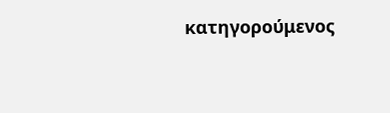κατηγορούμενος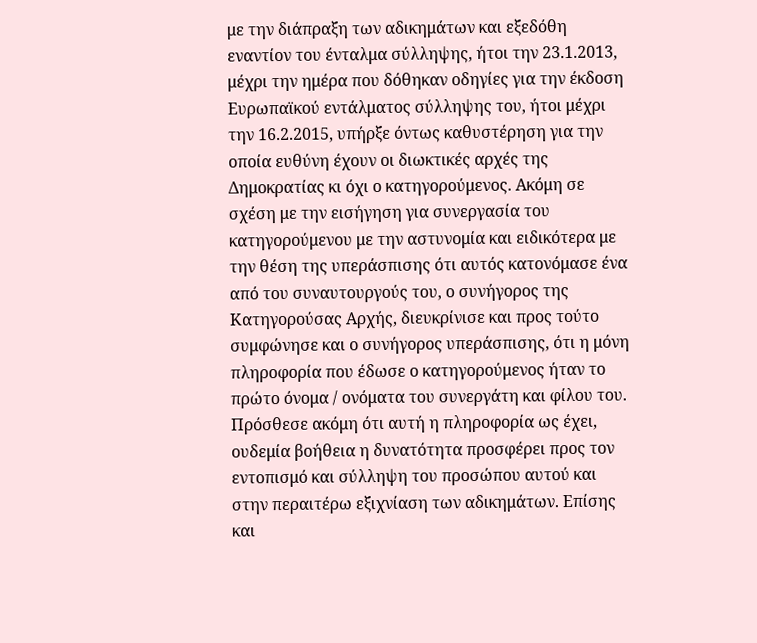με την διάπραξη των αδικημάτων και εξεδόθη εναντίον του ένταλμα σύλληψης, ήτοι την 23.1.2013, μέχρι την ημέρα που δόθηκαν οδηγίες για την έκδοση Ευρωπαϊκού εντάλματος σύλληψης του, ήτοι μέχρι την 16.2.2015, υπήρξε όντως καθυστέρηση για την οποία ευθύνη έχουν οι διωκτικές αρχές της Δημοκρατίας κι όχι ο κατηγορούμενος. Ακόμη σε σχέση με την εισήγηση για συνεργασία του κατηγορούμενου με την αστυνομία και ειδικότερα με την θέση της υπεράσπισης ότι αυτός κατονόμασε ένα από του συναυτουργούς του, ο συνήγορος της Κατηγορούσας Αρχής, διευκρίνισε και προς τούτο συμφώνησε και ο συνήγορος υπεράσπισης, ότι η μόνη πληροφορία που έδωσε ο κατηγορούμενος ήταν το πρώτο όνομα / ονόματα του συνεργάτη και φίλου του. Πρόσθεσε ακόμη ότι αυτή η πληροφορία ως έχει, ουδεμία βοήθεια η δυνατότητα προσφέρει προς τον εντοπισμό και σύλληψη του προσώπου αυτού και στην περαιτέρω εξιχνίαση των αδικημάτων. Επίσης και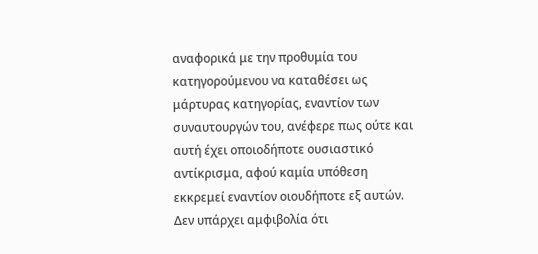αναφορικά με την προθυμία του κατηγορούμενου να καταθέσει ως μάρτυρας κατηγορίας, εναντίον των συναυτουργών του, ανέφερε πως ούτε και αυτή έχει οποιοδήποτε ουσιαστικό αντίκρισμα, αφού καμία υπόθεση εκκρεμεί εναντίον οιουδήποτε εξ αυτών. Δεν υπάρχει αμφιβολία ότι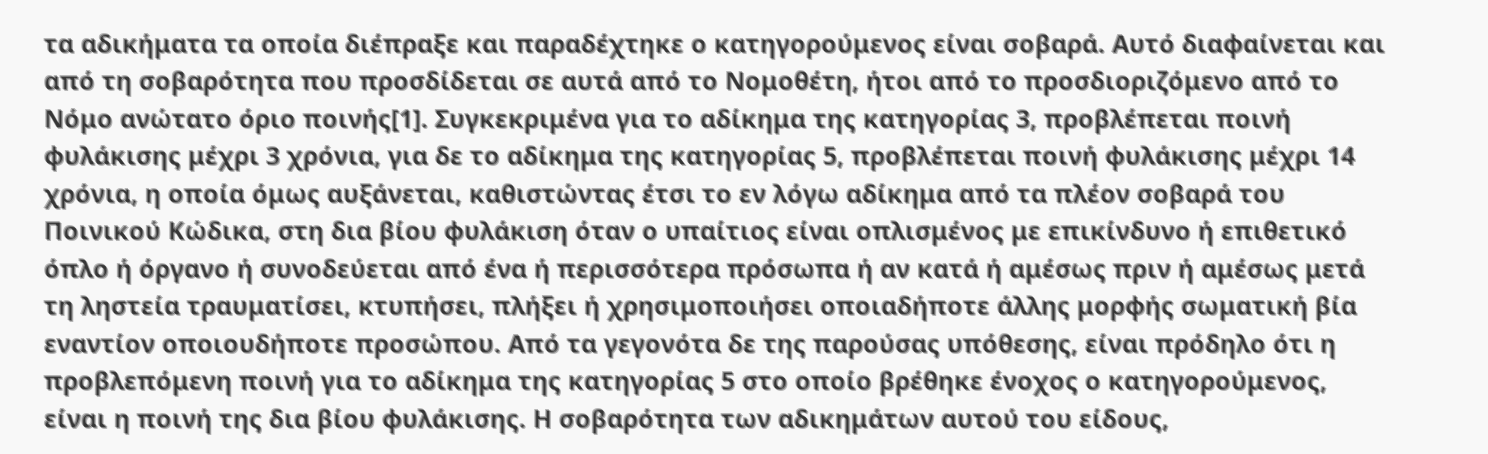τα αδικήματα τα οποία διέπραξε και παραδέχτηκε ο κατηγορούμενος είναι σοβαρά. Αυτό διαφαίνεται και από τη σοβαρότητα που προσδίδεται σε αυτά από το Νομοθέτη, ήτοι από το προσδιοριζόμενο από το Νόμο ανώτατο όριο ποινής[1]. Συγκεκριμένα για το αδίκημα της κατηγορίας 3, προβλέπεται ποινή φυλάκισης μέχρι 3 χρόνια, για δε το αδίκημα της κατηγορίας 5, προβλέπεται ποινή φυλάκισης μέχρι 14 χρόνια, η οποία όμως αυξάνεται, καθιστώντας έτσι το εν λόγω αδίκημα από τα πλέον σοβαρά του Ποινικού Κώδικα, στη δια βίου φυλάκιση όταν ο υπαίτιος είναι οπλισμένος με επικίνδυνο ή επιθετικό όπλο ή όργανο ή συνοδεύεται από ένα ή περισσότερα πρόσωπα ή αν κατά ή αμέσως πριν ή αμέσως μετά τη ληστεία τραυματίσει, κτυπήσει, πλήξει ή χρησιμοποιήσει οποιαδήποτε άλλης μορφής σωματική βία εναντίον οποιουδήποτε προσώπου. Από τα γεγονότα δε της παρούσας υπόθεσης, είναι πρόδηλο ότι η προβλεπόμενη ποινή για το αδίκημα της κατηγορίας 5 στο οποίο βρέθηκε ένοχος ο κατηγορούμενος, είναι η ποινή της δια βίου φυλάκισης. Η σοβαρότητα των αδικημάτων αυτού του είδους,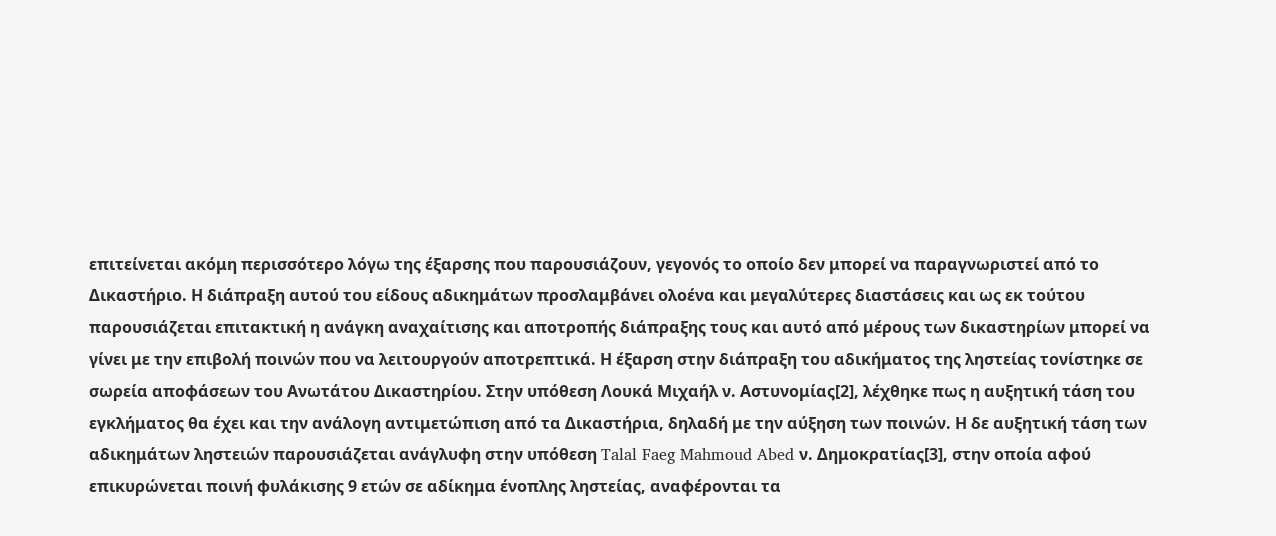επιτείνεται ακόμη περισσότερο λόγω της έξαρσης που παρουσιάζουν, γεγονός το οποίο δεν μπορεί να παραγνωριστεί από το Δικαστήριο. Η διάπραξη αυτού του είδους αδικημάτων προσλαμβάνει ολοένα και μεγαλύτερες διαστάσεις και ως εκ τούτου παρουσιάζεται επιτακτική η ανάγκη αναχαίτισης και αποτροπής διάπραξης τους και αυτό από μέρους των δικαστηρίων μπορεί να γίνει με την επιβολή ποινών που να λειτουργούν αποτρεπτικά. Η έξαρση στην διάπραξη του αδικήματος της ληστείας τονίστηκε σε σωρεία αποφάσεων του Ανωτάτου Δικαστηρίου. Στην υπόθεση Λουκά Μιχαήλ ν. Αστυνομίας[2], λέχθηκε πως η αυξητική τάση του εγκλήματος θα έχει και την ανάλογη αντιμετώπιση από τα Δικαστήρια, δηλαδή με την αύξηση των ποινών. Η δε αυξητική τάση των αδικημάτων ληστειών παρουσιάζεται ανάγλυφη στην υπόθεση Talal Faeg Mahmoud Abed ν. Δημοκρατίας[3], στην οποία αφού επικυρώνεται ποινή φυλάκισης 9 ετών σε αδίκημα ένοπλης ληστείας, αναφέρονται τα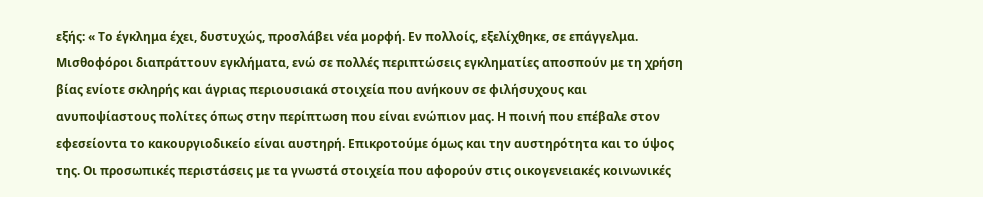εξής: « Το έγκλημα έχει, δυστυχώς, προσλάβει νέα μορφή. Εν πολλοίς, εξελίχθηκε, σε επάγγελμα. Μισθοφόροι διαπράττουν εγκλήματα, ενώ σε πολλές περιπτώσεις εγκληματίες αποσπούν με τη χρήση βίας ενίοτε σκληρής και άγριας περιουσιακά στοιχεία που ανήκουν σε φιλήσυχους και ανυποψίαστους πολίτες όπως στην περίπτωση που είναι ενώπιον μας. Η ποινή που επέβαλε στον εφεσείοντα το κακουργιοδικείο είναι αυστηρή. Επικροτούμε όμως και την αυστηρότητα και το ύψος της. Οι προσωπικές περιστάσεις με τα γνωστά στοιχεία που αφορούν στις οικογενειακές κοινωνικές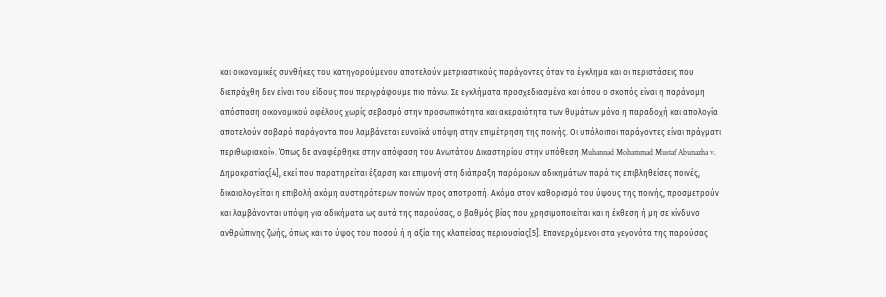και οικονομικές συνθήκες του κατηγορούμενου αποτελούν μετριαστικούς παράγοντες όταν το έγκλημα και οι περιστάσεις που διεπράχθη δεν είναι του είδους που περιγράφουμε πιο πάνω. Σε εγκλήματα προσχεδιασμένα και όπου ο σκοπός είναι η παράνομη απόσπαση οικονομικού οφέλους χωρίς σεβασμό στην προσωπικότητα και ακεραιότητα των θυμάτων μόνο η παραδοχή και απολογία αποτελούν σοβαρό παράγοντα που λαμβάνεται ευνοϊκά υπόψη στην επιμέτρηση της ποινής. Οι υπόλοιποι παράγοντες είναι πράγματι περιθωριακοί». Όπως δε αναφέρθηκε στην απόφαση του Ανωτάτου Δικαστηρίου στην υπόθεση Muhannad Mohammad Mustaf Abunazha v. Δημοκρατίας[4], εκεί που παρατηρείται έξαρση και επιμονή στη διάπραξη παρόμοιων αδικημάτων παρά τις επιβληθείσες ποινές, δικαιολογείται η επιβολή ακόμη αυστηρότερων ποινών προς αποτροπή. Ακόμα στον καθορισμό του ύψους της ποινής, προσμετρούν και λαμβάνονται υπόψη για αδικήματα ως αυτά της παρούσας, ο βαθμός βίας που χρησιμοποιείται και η έκθεση ή μη σε κίνδυνο ανθρώπινης ζωής, όπως και το ύψος του ποσού ή η αξία της κλαπείσας περιουσίας[5]. Επανερχόμενοι στα γεγονότα της παρούσας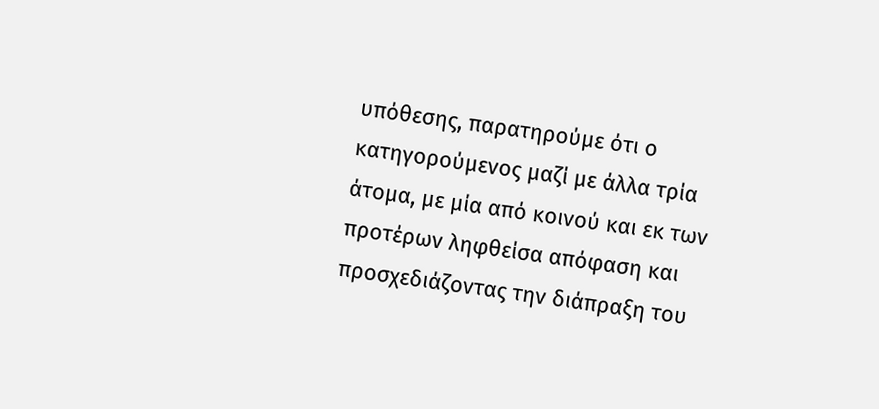υπόθεσης, παρατηρούμε ότι ο κατηγορούμενος μαζί με άλλα τρία άτομα, με μία από κοινού και εκ των προτέρων ληφθείσα απόφαση και προσχεδιάζοντας την διάπραξη του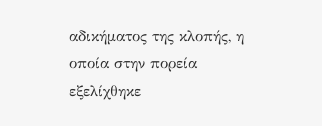αδικήματος της κλοπής, η οποία στην πορεία εξελίχθηκε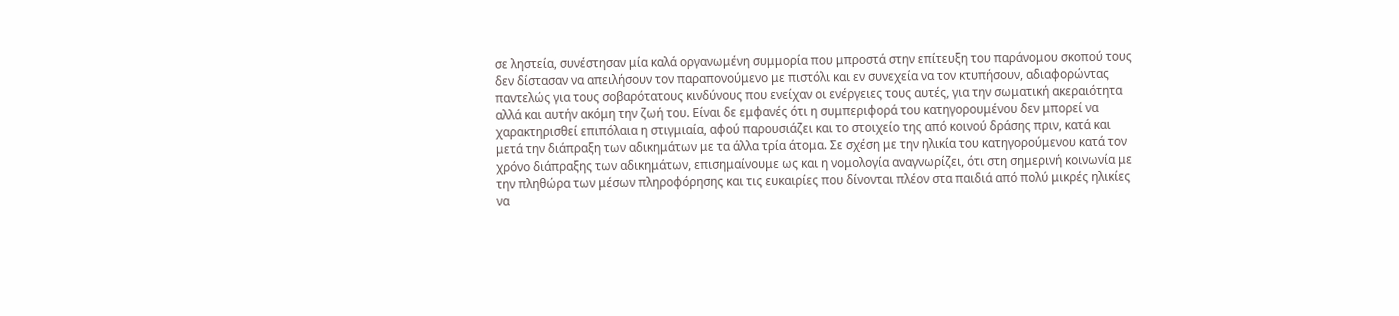σε ληστεία, συνέστησαν μία καλά οργανωμένη συμμορία που μπροστά στην επίτευξη του παράνομου σκοπού τους δεν δίστασαν να απειλήσουν τον παραπονούμενο με πιστόλι και εν συνεχεία να τον κτυπήσουν, αδιαφορώντας παντελώς για τους σοβαρότατους κινδύνους που ενείχαν οι ενέργειες τους αυτές, για την σωματική ακεραιότητα αλλά και αυτήν ακόμη την ζωή του. Είναι δε εμφανές ότι η συμπεριφορά του κατηγορουμένου δεν μπορεί να χαρακτηρισθεί επιπόλαια η στιγμιαία, αφού παρουσιάζει και το στοιχείο της από κοινού δράσης πριν, κατά και μετά την διάπραξη των αδικημάτων με τα άλλα τρία άτομα. Σε σχέση με την ηλικία του κατηγορούμενου κατά τον χρόνο διάπραξης των αδικημάτων, επισημαίνουμε ως και η νομολογία αναγνωρίζει, ότι στη σημερινή κοινωνία με την πληθώρα των μέσων πληροφόρησης και τις ευκαιρίες που δίνονται πλέον στα παιδιά από πολύ μικρές ηλικίες να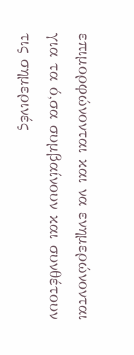επιμορφώνονται και να ενημερώνονται για τα ό,σα συμβαίνουν και συνθέτουν τις σημερινές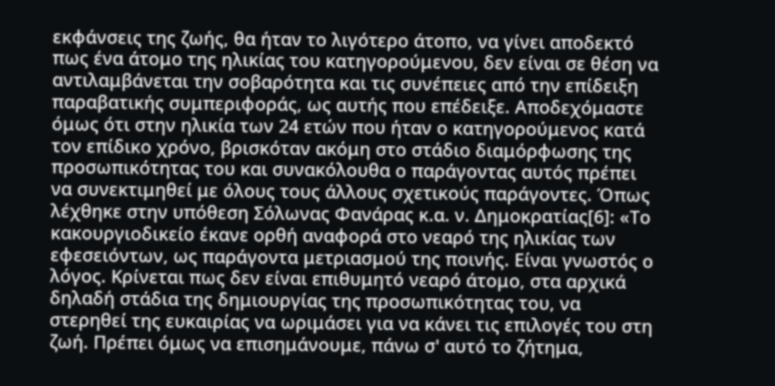εκφάνσεις της ζωής, θα ήταν το λιγότερο άτοπο, να γίνει αποδεκτό πως ένα άτομο της ηλικίας του κατηγορούμενου, δεν είναι σε θέση να αντιλαμβάνεται την σοβαρότητα και τις συνέπειες από την επίδειξη παραβατικής συμπεριφοράς, ως αυτής που επέδειξε. Αποδεχόμαστε όμως ότι στην ηλικία των 24 ετών που ήταν ο κατηγορούμενος κατά τον επίδικο χρόνο, βρισκόταν ακόμη στο στάδιο διαμόρφωσης της προσωπικότητας του και συνακόλουθα ο παράγοντας αυτός πρέπει να συνεκτιμηθεί με όλους τους άλλους σχετικούς παράγοντες. Όπως λέχθηκε στην υπόθεση Σόλωνας Φανάρας κ.α. ν. Δημοκρατίας[6]: «Το κακουργιοδικείο έκανε ορθή αναφορά στο νεαρό της ηλικίας των εφεσειόντων, ως παράγοντα μετριασμού της ποινής. Είναι γνωστός ο λόγος. Κρίνεται πως δεν είναι επιθυμητό νεαρό άτομο, στα αρχικά δηλαδή στάδια της δημιουργίας της προσωπικότητας του, να στερηθεί της ευκαιρίας να ωριμάσει για να κάνει τις επιλογές του στη ζωή. Πρέπει όμως να επισημάνουμε, πάνω σ' αυτό το ζήτημα,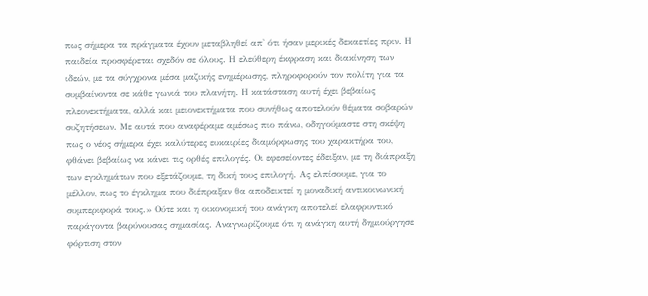πως σήμερα τα πράγματα έχουν μεταβληθεί απ' ότι ήσαν μερικές δεκαετίες πριν. Η παιδεία προσφέρεται σχεδόν σε όλους. Η ελεύθερη έκφραση και διακίνηση των ιδεών, με τα σύγχρονα μέσα μαζικής ενημέρωσης, πληροφορούν τον πολίτη για τα συμβαίνοντα σε κάθε γωνιά του πλανήτη. Η κατάσταση αυτή έχει βεβαίως πλεονεκτήματα, αλλά και μειονεκτήματα που συνήθως αποτελούν θέματα σοβαρών συζητήσεων. Με αυτά που αναφέραμε αμέσως πιο πάνω, οδηγούμαστε στη σκέψη πως ο νέος σήμερα έχει καλύτερες ευκαιρίες διαμόρφωσης του χαρακτήρα του, φθάνει βεβαίως να κάνει τις ορθές επιλογές. Οι εφεσείοντες έδειξαν, με τη διάπραξη των εγκλημάτων που εξετάζουμε, τη δική τους επιλογή. Ας ελπίσουμε, για το μέλλον, πως το έγκλημα που διέπραξαν θα αποδεικτεί η μοναδική αντικοινωνική συμπεριφορά τους.» Ούτε και η οικονομική του ανάγκη αποτελεί ελαφρυντικό παράγοντα βαρύνουσας σημασίας. Αναγνωρίζουμε ότι η ανάγκη αυτή δημιούργησε φόρτιση στον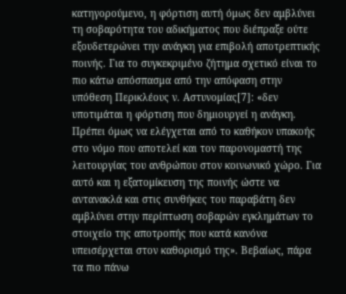κατηγορούμενο, η φόρτιση αυτή όμως δεν αμβλύνει τη σοβαρότητα του αδικήματος που διέπραξε ούτε εξουδετερώνει την ανάγκη για επιβολή αποτρεπτικής ποινής. Για το συγκεκριμένο ζήτημα σχετικό είναι το πιο κάτω απόσπασμα από την απόφαση στην υπόθεση Περικλέους ν. Αστυνομίας[7]: «δεν υποτιμάται η φόρτιση που δημιουργεί η ανάγκη. Πρέπει όμως να ελέγχεται από το καθήκον υπακοής στο νόμο που αποτελεί και τον παρονομαστή της λειτουργίας του ανθρώπου στον κοινωνικό χώρο. Για αυτό και η εξατομίκευση της ποινής ώστε να αντανακλά και στις συνθήκες του παραβάτη δεν αμβλύνει στην περίπτωση σοβαρών εγκλημάτων το στοιχείο της αποτροπής που κατά κανόνα υπεισέρχεται στον καθορισμό της». Βεβαίως, πάρα τα πιο πάνω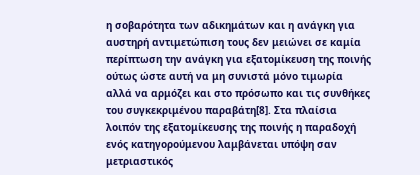η σοβαρότητα των αδικημάτων και η ανάγκη για αυστηρή αντιμετώπιση τους δεν μειώνει σε καμία περίπτωση την ανάγκη για εξατομίκευση της ποινής ούτως ώστε αυτή να μη συνιστά μόνο τιμωρία αλλά να αρμόζει και στο πρόσωπο και τις συνθήκες του συγκεκριμένου παραβάτη[8]. Στα πλαίσια λοιπόν της εξατομίκευσης της ποινής η παραδοχή ενός κατηγορούμενου λαμβάνεται υπόψη σαν μετριαστικός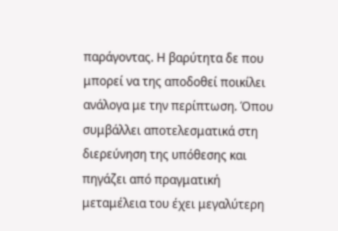παράγοντας. Η βαρύτητα δε που μπορεί να της αποδοθεί ποικίλει ανάλογα με την περίπτωση. Όπου συμβάλλει αποτελεσματικά στη διερεύνηση της υπόθεσης και πηγάζει από πραγματική μεταμέλεια του έχει μεγαλύτερη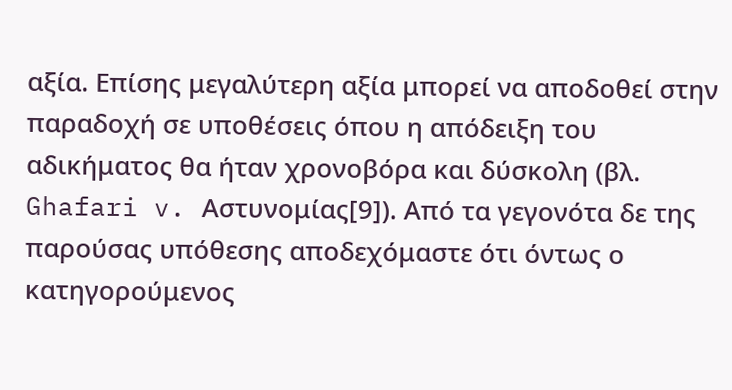αξία. Επίσης μεγαλύτερη αξία μπορεί να αποδοθεί στην παραδοχή σε υποθέσεις όπου η απόδειξη του αδικήματος θα ήταν χρονοβόρα και δύσκολη (βλ. Ghafari v. Αστυνομίας[9]). Από τα γεγονότα δε της παρούσας υπόθεσης αποδεχόμαστε ότι όντως ο κατηγορούμενος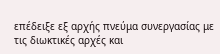επέδειξε εξ αρχής πνεύμα συνεργασίας με τις διωκτικές αρχές και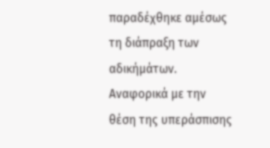παραδέχθηκε αμέσως τη διάπραξη των αδικήμάτων. Αναφορικά με την θέση της υπεράσπισης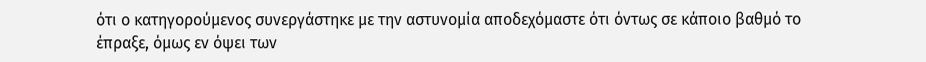ότι ο κατηγορούμενος συνεργάστηκε με την αστυνομία αποδεχόμαστε ότι όντως σε κάποιο βαθμό το έπραξε, όμως εν όψει των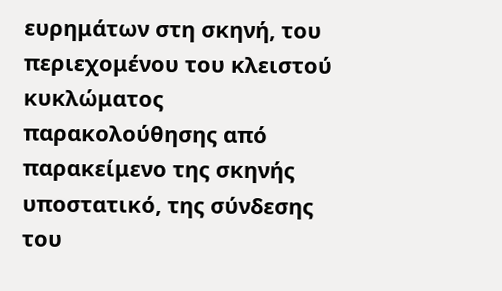ευρημάτων στη σκηνή, του περιεχομένου του κλειστού κυκλώματος παρακολούθησης από παρακείμενο της σκηνής υποστατικό, της σύνδεσης του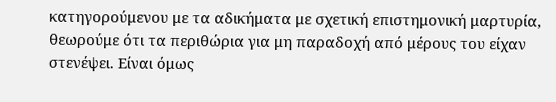κατηγορούμενου με τα αδικήματα με σχετική επιστημονική μαρτυρία, θεωρούμε ότι τα περιθώρια για μη παραδοχή από μέρους του είχαν στενέψει. Είναι όμως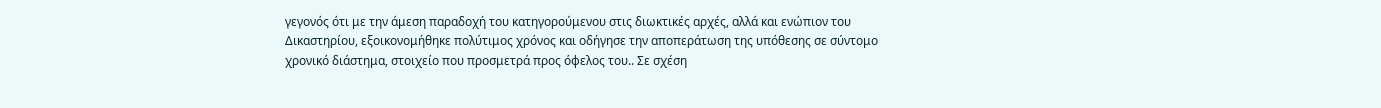γεγονός ότι με την άμεση παραδοχή του κατηγορούμενου στις διωκτικές αρχές, αλλά και ενώπιον του Δικαστηρίου, εξοικονομήθηκε πολύτιμος χρόνος και οδήγησε την αποπεράτωση της υπόθεσης σε σύντομο χρονικό διάστημα, στοιχείο που προσμετρά προς όφελος του.. Σε σχέση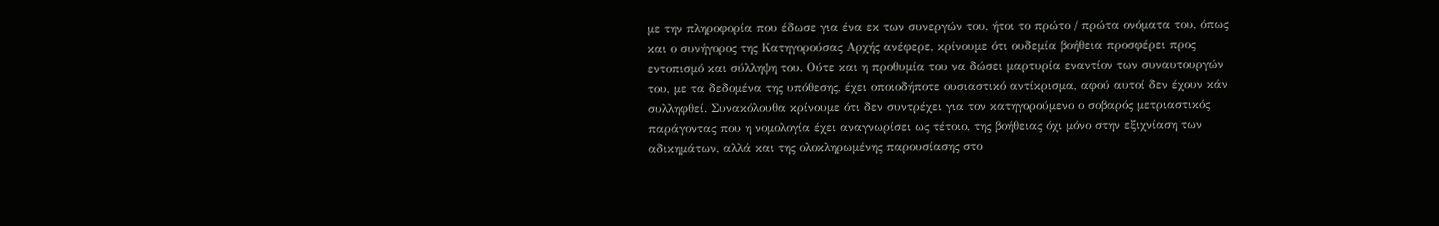με την πληροφορία που έδωσε για ένα εκ των συνεργών του, ήτοι το πρώτο / πρώτα ονόματα του, όπως και ο συνήγορος της Κατηγορούσας Αρχής ανέφερε, κρίνουμε ότι ουδεμία βοήθεια προσφέρει προς εντοπισμό και σύλληψη του. Ούτε και η προθυμία του να δώσει μαρτυρία εναντίον των συναυτουργών του, με τα δεδομένα της υπόθεσης, έχει οποιοδήποτε ουσιαστικό αντίκρισμα, αφού αυτοί δεν έχουν κάν συλληφθεί. Συνακόλουθα κρίνουμε ότι δεν συντρέχει για τον κατηγορούμενο ο σοβαρός μετριαστικός παράγοντας που η νομολογία έχει αναγνωρίσει ως τέτοιο, της βοήθειας όχι μόνο στην εξιχνίαση των αδικημάτων, αλλά και της ολοκληρωμένης παρουσίασης στο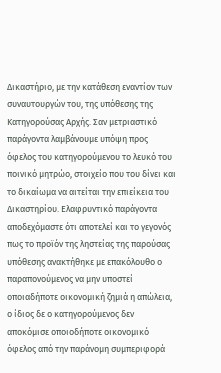Δικαστήριο, με την κατάθεση εναντίον των συναυτουργών του, της υπόθεσης της Κατηγορούσας Αρχής. Σαν μετριαστικό παράγοντα λαμβάνουμε υπόψη προς όφελος του κατηγορούμενου το λευκό του ποινικό μητρώο, στοιχείο που του δίνει και το δικαίωμα να αιτείται την επιείκεια του Δικαστηρίου. Ελαφρυντικό παράγοντα αποδεχόμαστε ότι αποτελεί και το γεγονός πως το προϊόν της ληστείας της παρούσας υπόθεσης ανακτήθηκε με επακόλουθο ο παραπονούμενος να μην υποστεί οποιαδήποτε οικονομική ζημιά η απώλεια, ο ίδιος δε ο κατηγορούμενος δεν αποκόμισε οποιοδήποτε οικονομικό όφελος από την παράνομη συμπεριφορά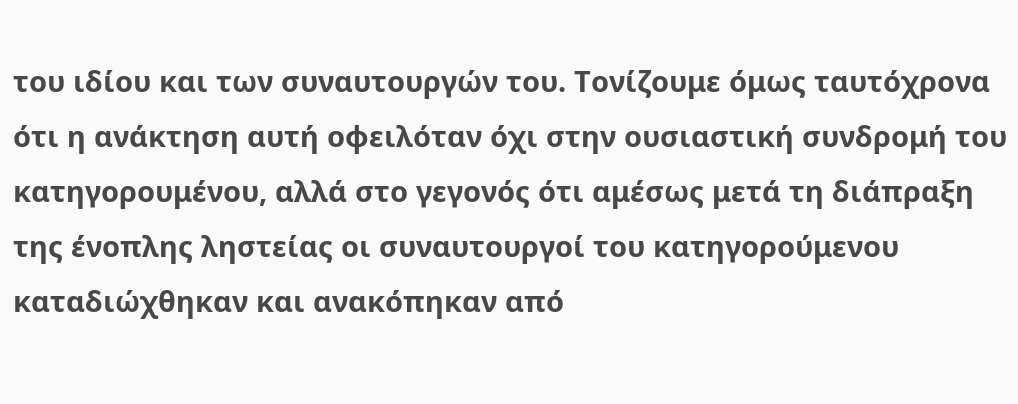του ιδίου και των συναυτουργών του. Τονίζουμε όμως ταυτόχρονα ότι η ανάκτηση αυτή οφειλόταν όχι στην ουσιαστική συνδρομή του κατηγορουμένου, αλλά στο γεγονός ότι αμέσως μετά τη διάπραξη της ένοπλης ληστείας οι συναυτουργοί του κατηγορούμενου καταδιώχθηκαν και ανακόπηκαν από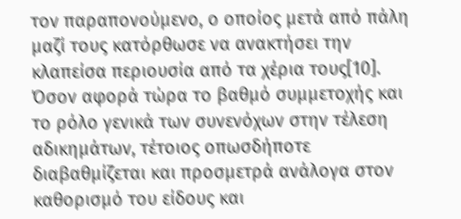τον παραπονούμενο, ο οποίος μετά από πάλη μαζί τους κατόρθωσε να ανακτήσει την κλαπείσα περιουσία από τα χέρια τους[10]. Όσον αφορά τώρα το βαθμό συμμετοχής και το ρόλο γενικά των συνενόχων στην τέλεση αδικημάτων, τέτοιος οπωσδήποτε διαβαθμίζεται και προσμετρά ανάλογα στον καθορισμό του είδους και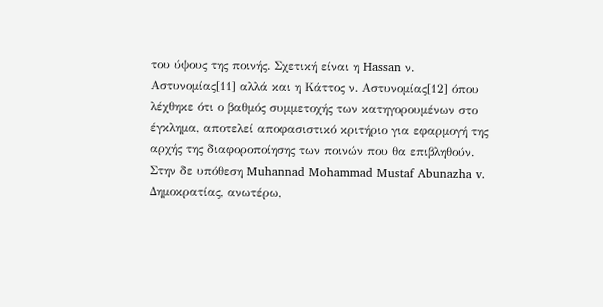του ύψους της ποινής. Σχετική είναι η Hassan ν. Αστυνομίας[11] αλλά και η Κάττος ν. Αστυνομίας[12] όπου λέχθηκε ότι ο βαθμός συμμετοχής των κατηγορουμένων στο έγκλημα, αποτελεί αποφασιστικό κριτήριο για εφαρμογή της αρχής της διαφοροποίησης των ποινών που θα επιβληθούν. Στην δε υπόθεση Muhannad Mohammad Mustaf Abunazha v. Δημοκρατίας, ανωτέρω,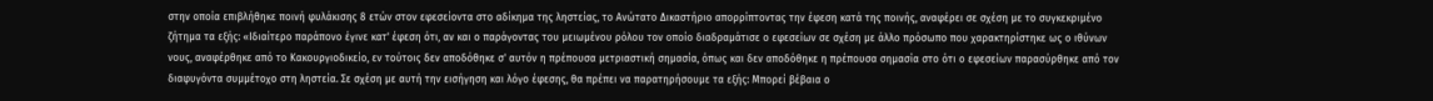στην οποία επιβλήθηκε ποινή φυλάκισης 8 ετών στον εφεσείοντα στο αδίκημα της ληστείας, το Ανώτατο Δικαστήριο απορρίπτοντας την έφεση κατά της ποινής, αναφέρει σε σχέση με το συγκεκριμένο ζήτημα τα εξής: «Ιδιαίτερο παράπονο έγινε κατ' έφεση ότι, αν και ο παράγοντας του μειωμένου ρόλου τον οποίο διαδραμάτισε ο εφεσείων σε σχέση με άλλο πρόσωπο που χαρακτηρίστηκε ως ο ιθύνων νους, αναφέρθηκε από το Κακουργιοδικείο, εν τούτοις δεν αποδόθηκε σ' αυτόν η πρέπουσα μετριαστική σημασία, όπως και δεν αποδόθηκε η πρέπουσα σημασία στο ότι ο εφεσείων παρασύρθηκε από τον διαφυγόντα συμμέτοχο στη ληστεία. Σε σχέση με αυτή την εισήγηση και λόγο έφεσης, θα πρέπει να παρατηρήσουμε τα εξής: Μπορεί βέβαια ο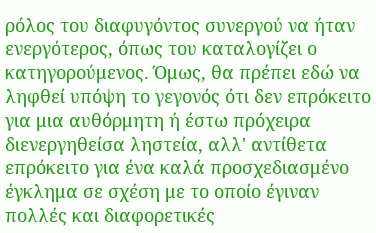ρόλος του διαφυγόντος συνεργού να ήταν ενεργότερος, όπως του καταλογίζει ο κατηγορούμενος. Όμως, θα πρέπει εδώ να ληφθεί υπόψη το γεγονός ότι δεν επρόκειτο για μια αυθόρμητη ή έστω πρόχειρα διενεργηθείσα ληστεία, αλλ' αντίθετα επρόκειτο για ένα καλά προσχεδιασμένο έγκλημα σε σχέση με το οποίο έγιναν πολλές και διαφορετικές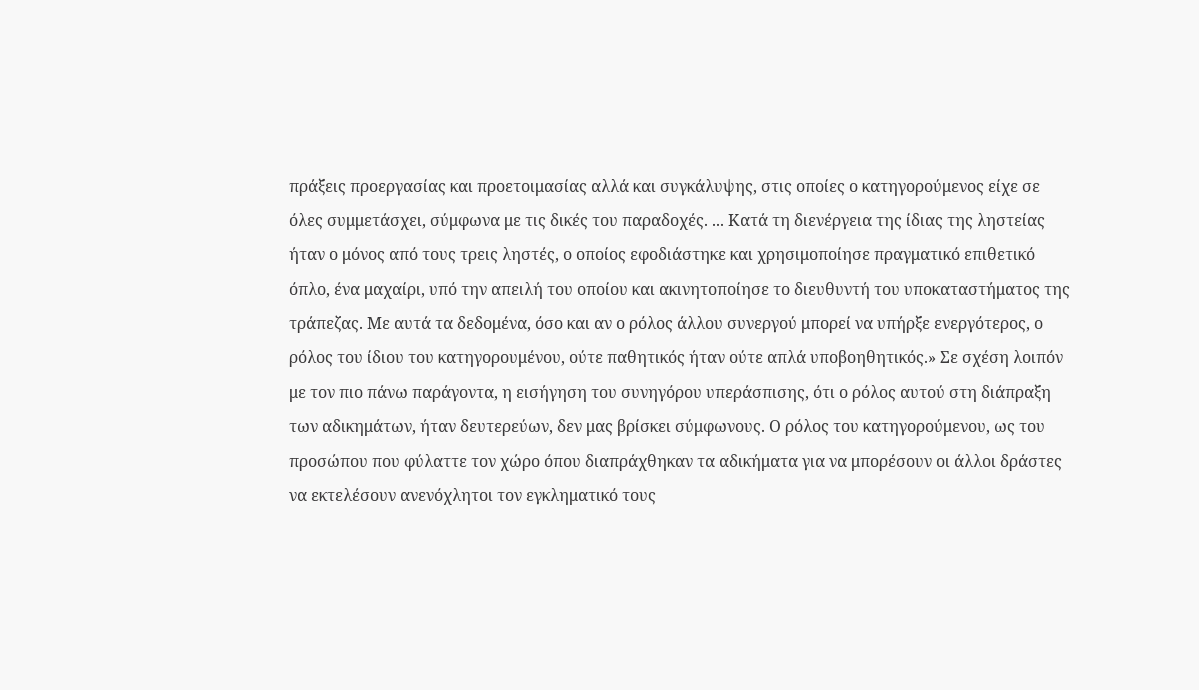πράξεις προεργασίας και προετοιμασίας αλλά και συγκάλυψης, στις οποίες ο κατηγορούμενος είχε σε όλες συμμετάσχει, σύμφωνα με τις δικές του παραδοχές. ... Κατά τη διενέργεια της ίδιας της ληστείας ήταν ο μόνος από τους τρεις ληστές, ο οποίος εφοδιάστηκε και χρησιμοποίησε πραγματικό επιθετικό όπλο, ένα μαχαίρι, υπό την απειλή του οποίου και ακινητοποίησε το διευθυντή του υποκαταστήματος της τράπεζας. Με αυτά τα δεδομένα, όσο και αν ο ρόλος άλλου συνεργού μπορεί να υπήρξε ενεργότερος, ο ρόλος του ίδιου του κατηγορουμένου, ούτε παθητικός ήταν ούτε απλά υποβοηθητικός.» Σε σχέση λοιπόν με τον πιο πάνω παράγοντα, η εισήγηση του συνηγόρου υπεράσπισης, ότι ο ρόλος αυτού στη διάπραξη των αδικημάτων, ήταν δευτερεύων, δεν μας βρίσκει σύμφωνους. Ο ρόλος του κατηγορούμενου, ως του προσώπου που φύλαττε τον χώρο όπου διαπράχθηκαν τα αδικήματα για να μπορέσουν οι άλλοι δράστες να εκτελέσουν ανενόχλητοι τον εγκληματικό τους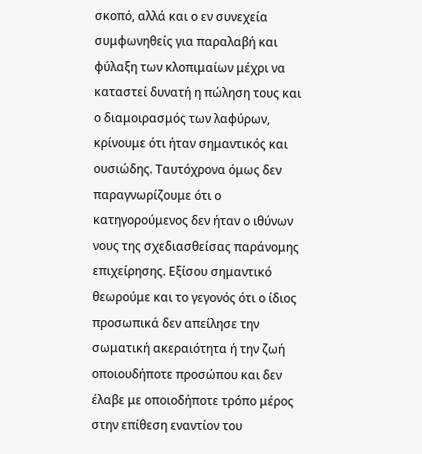σκοπό, αλλά και ο εν συνεχεία συμφωνηθείς για παραλαβή και φύλαξη των κλοπιμαίων μέχρι να καταστεί δυνατή η πώληση τους και ο διαμοιρασμός των λαφύρων, κρίνουμε ότι ήταν σημαντικός και ουσιώδης. Ταυτόχρονα όμως δεν παραγνωρίζουμε ότι ο κατηγορούμενος δεν ήταν ο ιθύνων νους της σχεδιασθείσας παράνομης επιχείρησης. Εξίσου σημαντικό θεωρούμε και το γεγονός ότι ο ίδιος προσωπικά δεν απείλησε την σωματική ακεραιότητα ή την ζωή οποιουδήποτε προσώπου και δεν έλαβε με οποιοδήποτε τρόπο μέρος στην επίθεση εναντίον του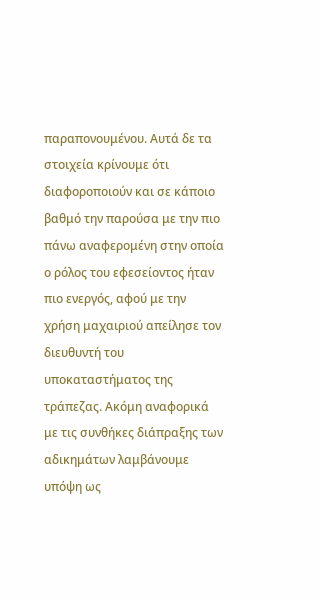παραπονουμένου. Αυτά δε τα στοιχεία κρίνουμε ότι διαφοροποιούν και σε κάποιο βαθμό την παρούσα με την πιο πάνω αναφερομένη στην οποία ο ρόλος του εφεσείοντος ήταν πιο ενεργός, αφού με την χρήση μαχαιριού απείλησε τον διευθυντή του υποκαταστήματος της τράπεζας. Ακόμη αναφορικά με τις συνθήκες διάπραξης των αδικημάτων λαμβάνουμε υπόψη ως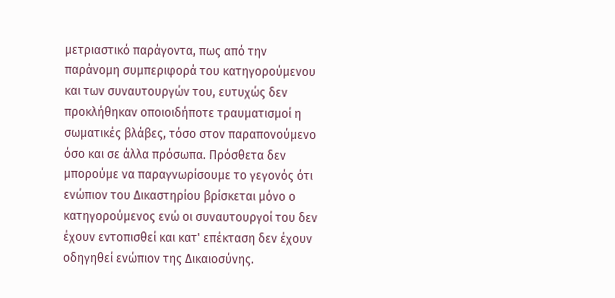μετριαστικό παράγοντα, πως από την παράνομη συμπεριφορά του κατηγορούμενου και των συναυτουργών του, ευτυχώς δεν προκλήθηκαν οποιοιδήποτε τραυματισμοί η σωματικές βλάβες, τόσο στον παραπονούμενο όσο και σε άλλα πρόσωπα. Πρόσθετα δεν μπορούμε να παραγνωρίσουμε το γεγονός ότι ενώπιον του Δικαστηρίου βρίσκεται μόνο ο κατηγορούμενος ενώ οι συναυτουργοί του δεν έχουν εντοπισθεί και κατ' επέκταση δεν έχουν οδηγηθεί ενώπιον της Δικαιοσύνης.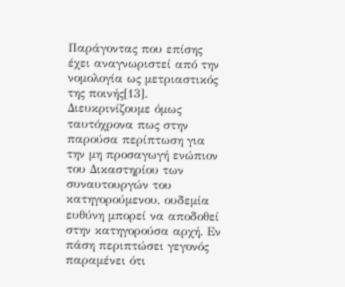Παράγοντας που επίσης έχει αναγνωριστεί από την νομολογία ως μετριαστικός της ποινής[13]. Διευκρινίζουμε όμως ταυτόχρονα πως στην παρούσα περίπτωση για την μη προσαγωγή ενώπιον του Δικαστηρίου των συναυτουργών του κατηγορούμενου, ουδεμία ευθύνη μπορεί να αποδοθεί στην κατηγορούσα αρχή. Εν πάση περιπτώσει γεγονός παραμένει ότι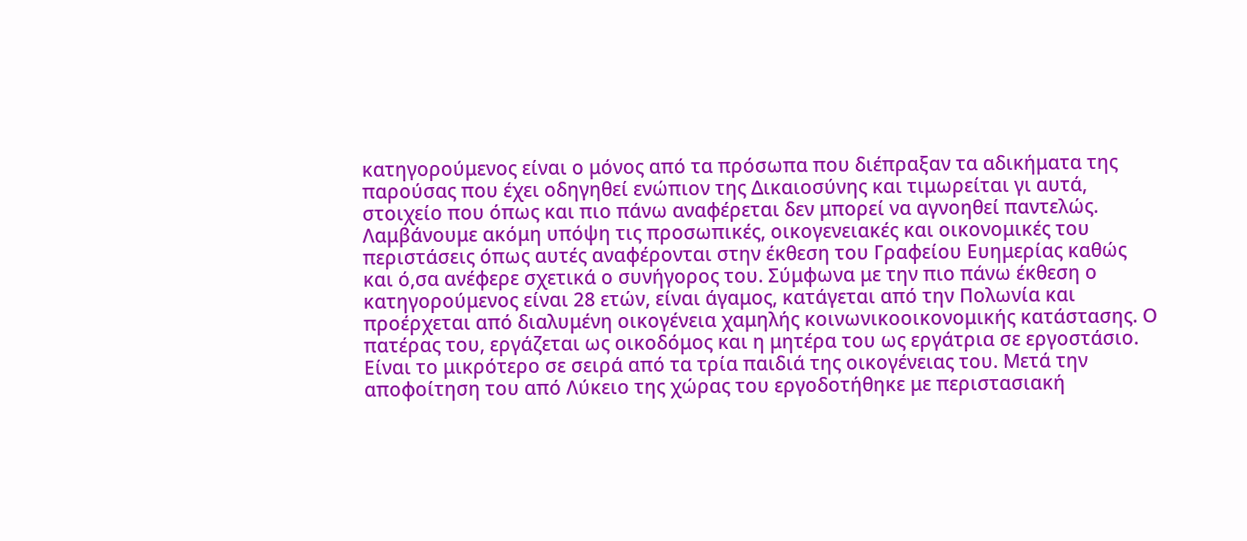κατηγορούμενος είναι ο μόνος από τα πρόσωπα που διέπραξαν τα αδικήματα της παρούσας που έχει οδηγηθεί ενώπιον της Δικαιοσύνης και τιμωρείται γι αυτά, στοιχείο που όπως και πιο πάνω αναφέρεται δεν μπορεί να αγνοηθεί παντελώς. Λαμβάνουμε ακόμη υπόψη τις προσωπικές, οικογενειακές και οικονομικές του περιστάσεις όπως αυτές αναφέρονται στην έκθεση του Γραφείου Ευημερίας καθώς και ό,σα ανέφερε σχετικά ο συνήγορος του. Σύμφωνα με την πιο πάνω έκθεση ο κατηγορούμενος είναι 28 ετών, είναι άγαμος, κατάγεται από την Πολωνία και προέρχεται από διαλυμένη οικογένεια χαμηλής κοινωνικοοικονομικής κατάστασης. Ο πατέρας του, εργάζεται ως οικοδόμος και η μητέρα του ως εργάτρια σε εργοστάσιο. Είναι το μικρότερο σε σειρά από τα τρία παιδιά της οικογένειας του. Μετά την αποφοίτηση του από Λύκειο της χώρας του εργοδοτήθηκε με περιστασιακή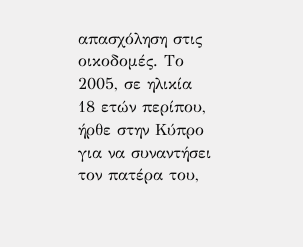απασχόληση στις οικοδομές. Το 2005, σε ηλικία 18 ετών περίπου, ήρθε στην Κύπρο για να συναντήσει τον πατέρα του,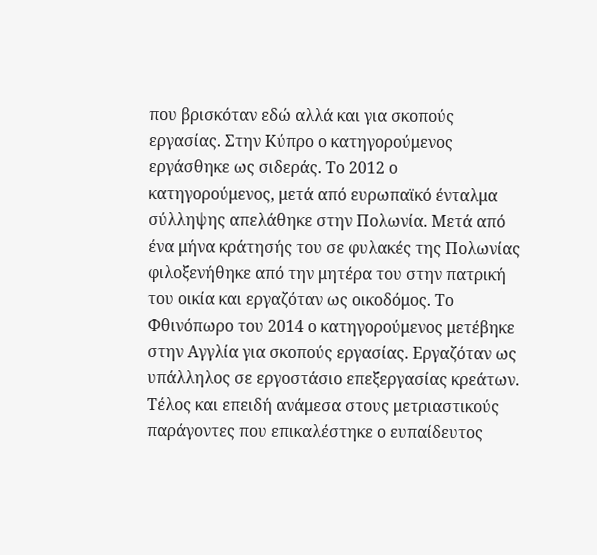που βρισκόταν εδώ αλλά και για σκοπούς εργασίας. Στην Κύπρο ο κατηγορούμενος εργάσθηκε ως σιδεράς. Το 2012 ο κατηγορούμενος, μετά από ευρωπαϊκό ένταλμα σύλληψης απελάθηκε στην Πολωνία. Μετά από ένα μήνα κράτησής του σε φυλακές της Πολωνίας φιλοξενήθηκε από την μητέρα του στην πατρική του οικία και εργαζόταν ως οικοδόμος. Το Φθινόπωρο του 2014 ο κατηγορούμενος μετέβηκε στην Αγγλία για σκοπούς εργασίας. Εργαζόταν ως υπάλληλος σε εργοστάσιο επεξεργασίας κρεάτων. Τέλος και επειδή ανάμεσα στους μετριαστικούς παράγοντες που επικαλέστηκε ο ευπαίδευτος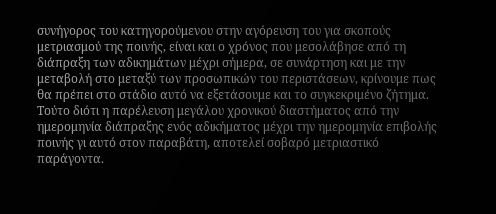συνήγορος του κατηγορούμενου στην αγόρευση του για σκοπούς μετριασμού της ποινής, είναι και ο χρόνος που μεσολάβησε από τη διάπραξη των αδικημάτων μέχρι σήμερα, σε συνάρτηση και με την μεταβολή στο μεταξύ των προσωπικών του περιστάσεων, κρίνoυμε πως θα πρέπει στο στάδιο αυτό να εξετάσουμε και το συγκεκριμένο ζήτημα. Τούτο διότι η παρέλευση μεγάλου χρονικού διαστήματος από την ημερομηνία διάπραξης ενός αδικήματος μέχρι την ημερομηνία επιβολής ποινής γι αυτό στον παραβάτη, αποτελεί σοβαρό μετριαστικό παράγοντα.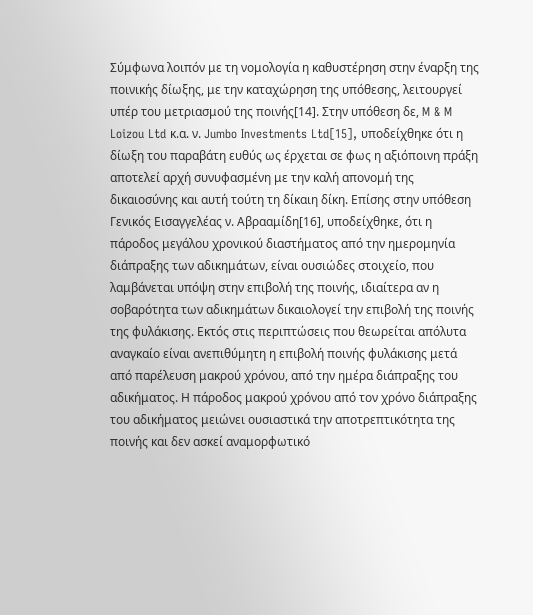Σύμφωνα λοιπόν με τη νομολογία η καθυστέρηση στην έναρξη της ποινικής δίωξης, με την καταχώρηση της υπόθεσης, λειτουργεί υπέρ του μετριασμού της ποινής[14]. Στην υπόθεση δε, M & M Loizou Ltd κ.α. ν. Jumbo Investments Ltd[15], υποδείχθηκε ότι η δίωξη του παραβάτη ευθύς ως έρχεται σε φως η αξιόποινη πράξη αποτελεί αρχή συνυφασμένη με την καλή απονομή της δικαιοσύνης και αυτή τούτη τη δίκαιη δίκη. Eπίσης στην υπόθεση Γενικός Εισαγγελέας ν. Αβρααμίδη[16], υποδείχθηκε, ότι η πάροδος μεγάλου χρονικού διαστήματος από την ημερομηνία διάπραξης των αδικημάτων, είναι ουσιώδες στοιχείο, που λαμβάνεται υπόψη στην επιβολή της ποινής, ιδιαίτερα αν η σοβαρότητα των αδικημάτων δικαιολογεί την επιβολή της ποινής της φυλάκισης. Εκτός στις περιπτώσεις που θεωρείται απόλυτα αναγκαίο είναι ανεπιθύμητη η επιβολή ποινής φυλάκισης μετά από παρέλευση μακρού χρόνου, από την ημέρα διάπραξης του αδικήματος. Η πάροδος μακρού χρόνου από τον χρόνο διάπραξης του αδικήματος μειώνει ουσιαστικά την αποτρεπτικότητα της ποινής και δεν ασκεί αναμορφωτικό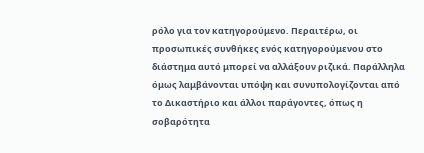ρόλο για τον κατηγορούμενο. Περαιτέρω, οι προσωπικές συνθήκες ενός κατηγορούμενου στο διάστημα αυτό μπορεί να αλλάξουν ριζικά. Παράλληλα όμως λαμβάνονται υπόψη και συνυπολογίζονται από το Δικαστήριο και άλλοι παράγοντες, όπως η σοβαρότητα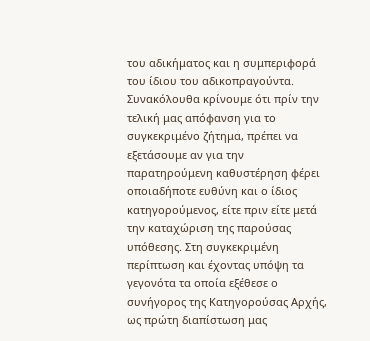του αδικήματος και η συμπεριφορά του ίδιου του αδικοπραγούντα. Συνακόλουθα κρίνουμε ότι πρίν την τελική μας απόφανση για το συγκεκριμένο ζήτημα, πρέπει να εξετάσουμε αν για την παρατηρούμενη καθυστέρηση φέρει οποιαδήποτε ευθύνη και ο ίδιος κατηγορούμενος, είτε πριν είτε μετά την καταχώριση της παρούσας υπόθεσης. Στη συγκεκριμένη περίπτωση και έχοντας υπόψη τα γεγονότα τα οποία εξέθεσε ο συνήγορος της Κατηγορούσας Αρχής, ως πρώτη διαπίστωση μας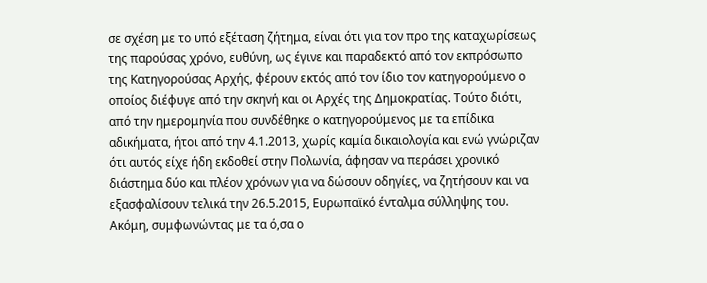σε σχέση με το υπό εξέταση ζήτημα, είναι ότι για τον προ της καταχωρίσεως της παρούσας χρόνο, ευθύνη, ως έγινε και παραδεκτό από τον εκπρόσωπο της Κατηγορούσας Αρχής, φέρουν εκτός από τον ίδιο τον κατηγορούμενο ο οποίος διέφυγε από την σκηνή και οι Αρχές της Δημοκρατίας. Τούτο διότι, από την ημερομηνία που συνδέθηκε ο κατηγορούμενος με τα επίδικα αδικήματα, ήτοι από την 4.1.2013, χωρίς καμία δικαιολογία και ενώ γνώριζαν ότι αυτός είχε ήδη εκδοθεί στην Πολωνία, άφησαν να περάσει χρονικό διάστημα δύο και πλέον χρόνων για να δώσουν οδηγίες, να ζητήσουν και να εξασφαλίσουν τελικά την 26.5.2015, Ευρωπαϊκό ένταλμα σύλληψης του. Ακόμη, συμφωνώντας με τα ό,σα ο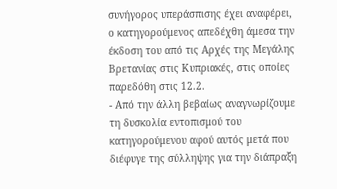συνήγορος υπεράσπισης έχει αναφέρει, ο κατηγορούμενος απεδέχθη άμεσα την έκδοση του από τις Αρχές της Μεγάλης Βρετανίας στις Κυπριακές, στις οποίες παρεδόθη στις 12.2.
- Από την άλλη βεβαίως αναγνωρίζουμε τη δυσκολία εντοπισμού του κατηγορούμενου αφού αυτός μετά που διέφυγε της σύλληψης για την διάπραξη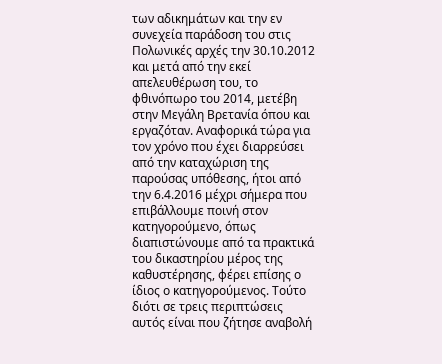των αδικημάτων και την εν συνεχεία παράδοση του στις Πολωνικές αρχές την 30.10.2012 και μετά από την εκεί απελευθέρωση του, το φθινόπωρο του 2014, μετέβη στην Μεγάλη Βρετανία όπου και εργαζόταν. Αναφορικά τώρα για τον χρόνο που έχει διαρρεύσει από την καταχώριση της παρούσας υπόθεσης, ήτοι από την 6.4.2016 μέχρι σήμερα που επιβάλλουμε ποινή στον κατηγορούμενο, όπως διαπιστώνουμε από τα πρακτικά του δικαστηρίου μέρος της καθυστέρησης, φέρει επίσης ο ίδιος ο κατηγορούμενος. Τούτο διότι σε τρεις περιπτώσεις αυτός είναι που ζήτησε αναβολή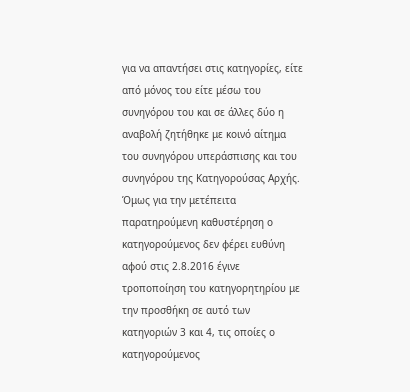για να απαντήσει στις κατηγορίες, είτε από μόνος του είτε μέσω του συνηγόρου του και σε άλλες δύο η αναβολή ζητήθηκε με κοινό αίτημα του συνηγόρου υπεράσπισης και του συνηγόρου της Κατηγορούσας Αρχής. Όμως για την μετέπειτα παρατηρούμενη καθυστέρηση ο κατηγορούμενος δεν φέρει ευθύνη αφού στις 2.8.2016 έγινε τροποποίηση του κατηγορητηρίου με την προσθήκη σε αυτό των κατηγοριών 3 και 4, τις οποίες ο κατηγορούμενος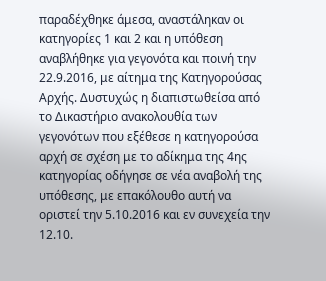παραδέχθηκε άμεσα, αναστάληκαν οι κατηγορίες 1 και 2 και η υπόθεση αναβλήθηκε για γεγονότα και ποινή την 22.9.2016, με αίτημα της Κατηγορούσας Αρχής. Δυστυχώς η διαπιστωθείσα από το Δικαστήριο ανακολουθία των γεγονότων που εξέθεσε η κατηγορούσα αρχή σε σχέση με το αδίκημα της 4ης κατηγορίας οδήγησε σε νέα αναβολή της υπόθεσης, με επακόλουθο αυτή να οριστεί την 5.10.2016 και εν συνεχεία την 12.10.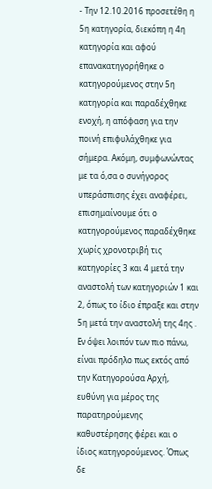- Την 12.10.2016 προσετέθη η 5η κατηγορία, διεκόπη η 4η κατηγορία και αφού επανακατηγορήθηκε ο κατηγορούμενος στην 5η κατηγορία και παραδέχθηκε ενοχή, η απόφαση για την ποινή επιφυλάχθηκε για σήμερα. Ακόμη, συμφωνώντας με τα ό,σα ο συνήγορος υπεράσπισης έχει αναφέρει, επισημαίνουμε ότι ο κατηγορούμενος παραδέχθηκε χωρίς χρονοτριβή τις κατηγορίες 3 και 4 μετά την αναστολή των κατηγοριών 1 και 2, όπως το ίδιο έπραξε και στην 5η μετά την αναστολή της 4ης . Εν όψει λοιπόν των πιο πάνω, είναι πρόδηλο πως εκτός από την Κατηγορούσα Αρχή, ευθύνη για μέρος της παρατηρούμενης καθυστέρησης φέρει και ο ίδιος κατηγορούμενος. Όπως δε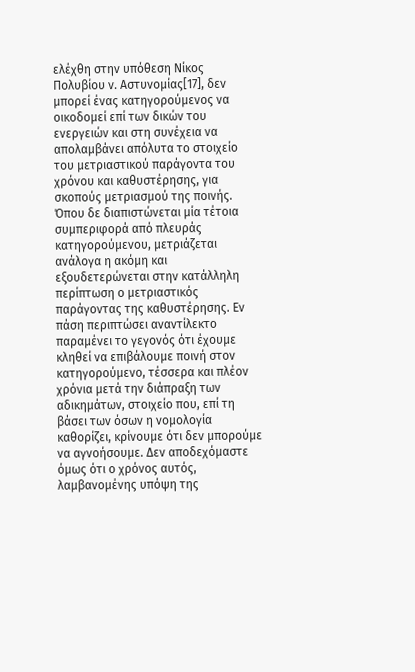ελέχθη στην υπόθεση Νίκος Πολυβίου ν. Αστυνομίας[17], δεν μπορεί ένας κατηγορούμενος να οικοδομεί επί των δικών του ενεργειών και στη συνέχεια να απολαμβάνει απόλυτα το στοιχείο του μετριαστικού παράγοντα του χρόνου και καθυστέρησης, για σκοπούς μετριασμού της ποινής. Όπου δε διαπιστώνεται μία τέτοια συμπεριφορά από πλευράς κατηγορούμενου, μετριάζεται ανάλογα η ακόμη και εξουδετερώνεται στην κατάλληλη περίπτωση ο μετριαστικός παράγοντας της καθυστέρησης. Εν πάση περιπτώσει αναντίλεκτο παραμένει το γεγονός ότι έχουμε κληθεί να επιβάλουμε ποινή στον κατηγορούμενο, τέσσερα και πλέον χρόνια μετά την διάπραξη των αδικημάτων, στοιχείο που, επί τη βάσει των όσων η νομολογία καθορίζει, κρίνουμε ότι δεν μπορούμε να αγνοήσουμε. Δεν αποδεχόμαστε όμως ότι ο χρόνος αυτός, λαμβανομένης υπόψη της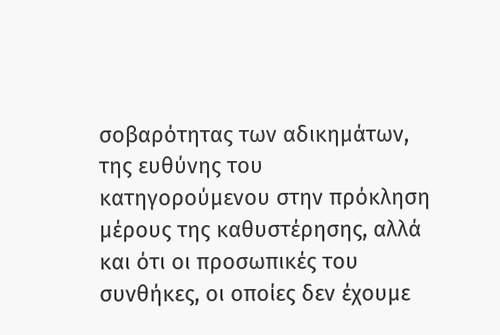σοβαρότητας των αδικημάτων, της ευθύνης του κατηγορούμενου στην πρόκληση μέρους της καθυστέρησης, αλλά και ότι οι προσωπικές του συνθήκες, οι οποίες δεν έχουμε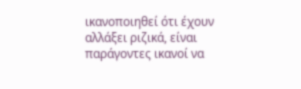ικανοποιηθεί ότι έχουν αλλάξει ριζικά, είναι παράγοντες ικανοί να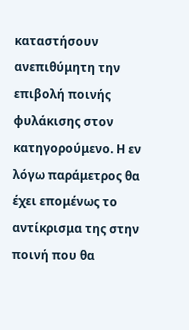καταστήσουν ανεπιθύμητη την επιβολή ποινής φυλάκισης στον κατηγορούμενο. Η εν λόγω παράμετρος θα έχει επομένως το αντίκρισμα της στην ποινή που θα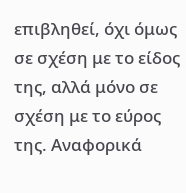επιβληθεί, όχι όμως σε σχέση με το είδος της, αλλά μόνο σε σχέση με το εύρος της. Αναφορικά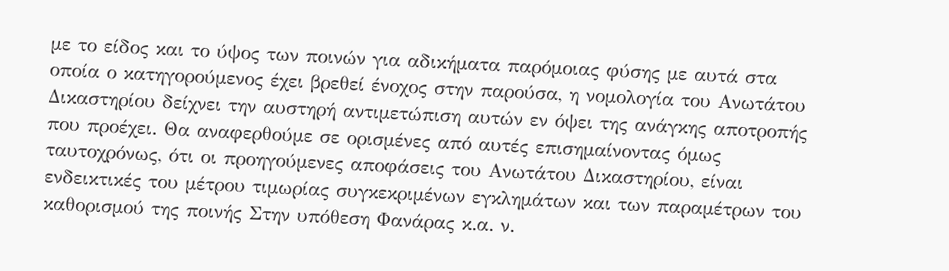με το είδος και το ύψος των ποινών για αδικήματα παρόμοιας φύσης με αυτά στα οποία ο κατηγορούμενος έχει βρεθεί ένοχος στην παρούσα, η νομολογία του Ανωτάτου Δικαστηρίου δείχνει την αυστηρή αντιμετώπιση αυτών εν όψει της ανάγκης αποτροπής που προέχει. Θα αναφερθούμε σε ορισμένες από αυτές επισημαίνοντας όμως ταυτοχρόνως, ότι οι προηγούμενες αποφάσεις του Ανωτάτου Δικαστηρίου, είναι ενδεικτικές του μέτρου τιμωρίας συγκεκριμένων εγκλημάτων και των παραμέτρων του καθορισμού της ποινής Στην υπόθεση Φανάρας κ.α. ν.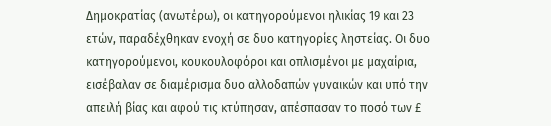Δημοκρατίας (ανωτέρω), οι κατηγορούμενοι ηλικίας 19 και 23 ετών, παραδέχθηκαν ενοχή σε δυο κατηγορίες ληστείας. Οι δυο κατηγορούμενοι, κουκουλοφόροι και οπλισμένοι με μαχαίρια, εισέβαλαν σε διαμέρισμα δυο αλλοδαπών γυναικών και υπό την απειλή βίας και αφού τις κτύπησαν, απέσπασαν το ποσό των £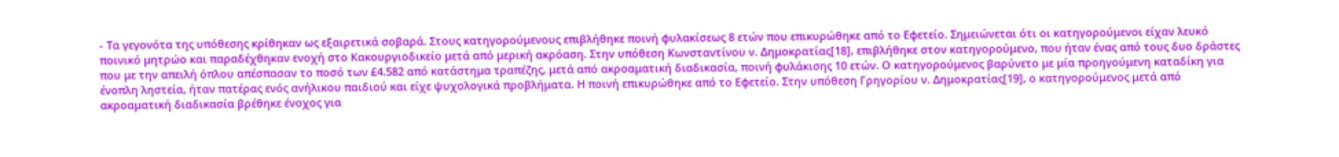- Τα γεγονότα της υπόθεσης κρίθηκαν ως εξαιρετικά σοβαρά. Στους κατηγορούμενους επιβλήθηκε ποινή φυλακίσεως 8 ετών που επικυρώθηκε από το Εφετείο. Σημειώνεται ότι οι κατηγορούμενοι είχαν λευκό ποινικό μητρώο και παραδέχθηκαν ενοχή στο Κακουργιοδικείο μετά από μερική ακρόαση. Στην υπόθεση Κωνσταντίνου ν. Δημοκρατίας[18], επιβλήθηκε στον κατηγορούμενο, που ήταν ένας από τους δυο δράστες που με την απειλή όπλου απέσπασαν το ποσό των £4.582 από κατάστημα τραπέζης, μετά από ακροαματική διαδικασία, ποινή φυλάκισης 10 ετών. Ο κατηγορούμενος βαρύνετο με μία προηγούμενη καταδίκη για ένοπλη ληστεία, ήταν πατέρας ενός ανήλικου παιδιού και είχε ψυχολογικά προβλήματα. Η ποινή επικυρώθηκε από το Εφετείο. Στην υπόθεση Γρηγορίου ν. Δημοκρατίας[19], ο κατηγορούμενος μετά από ακροαματική διαδικασία βρέθηκε ένοχος για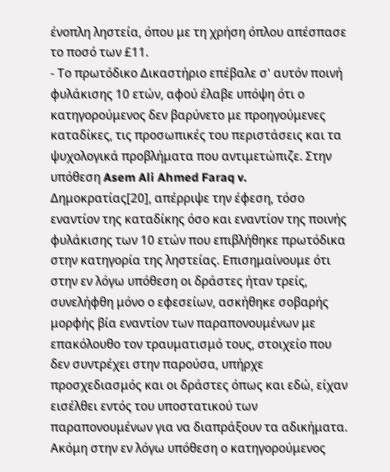ένοπλη ληστεία, όπου με τη χρήση όπλου απέσπασε το ποσό των £11.
- Το πρωτόδικο Δικαστήριο επέβαλε σ' αυτόν ποινή φυλάκισης 10 ετών, αφού έλαβε υπόψη ότι ο κατηγορούμενος δεν βαρύνετο με προηγούμενες καταδίκες, τις προσωπικές του περιστάσεις και τα ψυχολογικά προβλήματα που αντιμετώπιζε. Στην υπόθεση Asem Ali Ahmed Faraq v. Δημοκρατίας[20], απέρριψε την έφεση, τόσο εναντίον της καταδίκης όσο και εναντίον της ποινής φυλάκισης των 10 ετών που επιβλήθηκε πρωτόδικα στην κατηγορία της ληστείας. Επισημαίνουμε ότι στην εν λόγω υπόθεση οι δράστες ήταν τρείς, συνελήφθη μόνο ο εφεσείων, ασκήθηκε σοβαρής μορφής βία εναντίον των παραπονουμένων με επακόλουθο τον τραυματισμό τους, στοιχείο που δεν συντρέχει στην παρούσα, υπήρχε προσχεδιασμός και οι δράστες όπως και εδώ, είχαν εισέλθει εντός του υποστατικού των παραπονουμένων για να διαπράξουν τα αδικήματα. Ακόμη στην εν λόγω υπόθεση ο κατηγορούμενος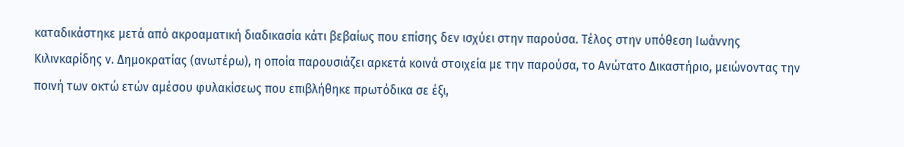καταδικάστηκε μετά από ακροαματική διαδικασία κάτι βεβαίως που επίσης δεν ισχύει στην παρούσα. Τέλος στην υπόθεση Ιωάννης Κιλινκαρίδης ν. Δημοκρατίας (ανωτέρω), η οποία παρουσιάζει αρκετά κοινά στοιχεία με την παρούσα, το Ανώτατο Δικαστήριο, μειώνοντας την ποινή των οκτώ ετών αμέσου φυλακίσεως που επιβλήθηκε πρωτόδικα σε έξι,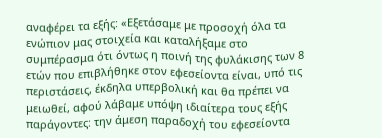αναφέρει τα εξής: «Εξετάσαμε με προσοχή όλα τα ενώπιον μας στοιχεία και καταλήξαμε στο συμπέρασμα ότι όντως η ποινή της φυλάκισης των 8 ετών που επιβλήθηκε στον εφεσείοντα είναι, υπό τις περιστάσεις, έκδηλα υπερβολική και θα πρέπει να μειωθεί, αφού λάβαμε υπόψη ιδιαίτερα τους εξής παράγοντες: την άμεση παραδοχή του εφεσείοντα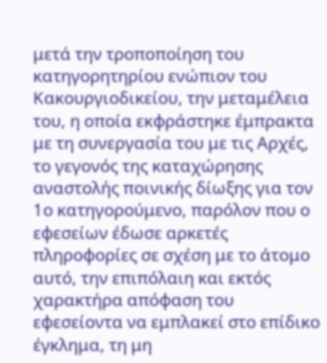μετά την τροποποίηση του κατηγορητηρίου ενώπιον του Κακουργιοδικείου, την μεταμέλεια του, η οποία εκφράστηκε έμπρακτα με τη συνεργασία του με τις Αρχές, το γεγονός της καταχώρησης αναστολής ποινικής δίωξης για τον 1ο κατηγορούμενο, παρόλον που ο εφεσείων έδωσε αρκετές πληροφορίες σε σχέση με το άτομο αυτό, την επιπόλαιη και εκτός χαρακτήρα απόφαση του εφεσείοντα να εμπλακεί στο επίδικο έγκλημα, τη μη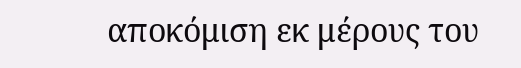αποκόμιση εκ μέρους του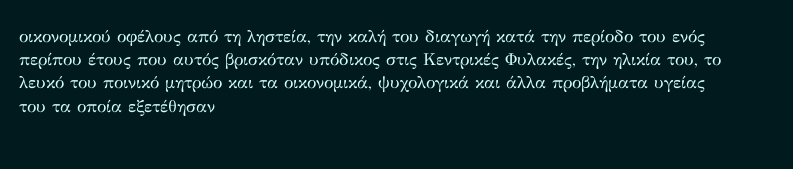οικονομικού οφέλους από τη ληστεία, την καλή του διαγωγή κατά την περίοδο του ενός περίπου έτους που αυτός βρισκόταν υπόδικος στις Κεντρικές Φυλακές, την ηλικία του, το λευκό του ποινικό μητρώο και τα οικονομικά, ψυχολογικά και άλλα προβλήματα υγείας του τα οποία εξετέθησαν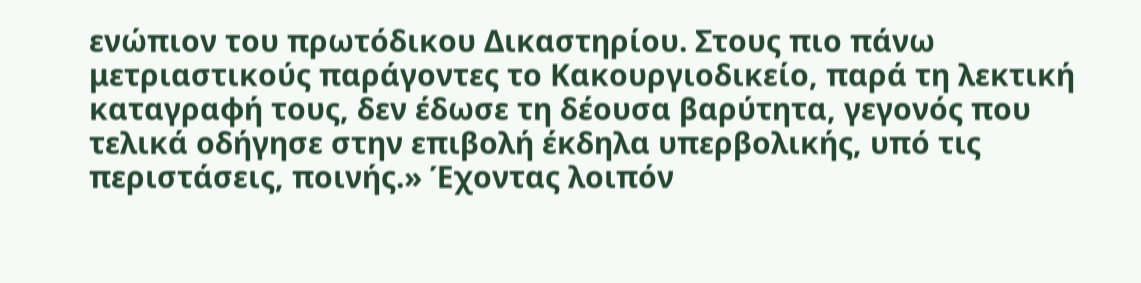ενώπιον του πρωτόδικου Δικαστηρίου. Στους πιο πάνω μετριαστικούς παράγοντες το Κακουργιοδικείο, παρά τη λεκτική καταγραφή τους, δεν έδωσε τη δέουσα βαρύτητα, γεγονός που τελικά οδήγησε στην επιβολή έκδηλα υπερβολικής, υπό τις περιστάσεις, ποινής.» Έχοντας λοιπόν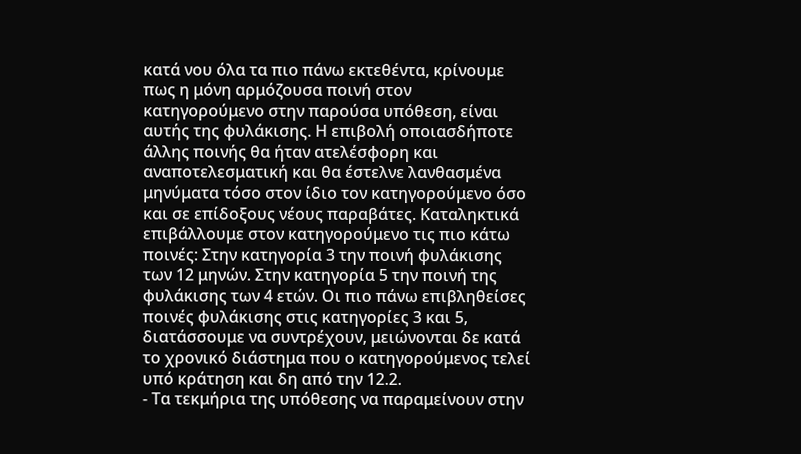κατά νου όλα τα πιο πάνω εκτεθέντα, κρίνουμε πως η μόνη αρμόζουσα ποινή στον κατηγορούμενο στην παρούσα υπόθεση, είναι αυτής της φυλάκισης. Η επιβολή οποιασδήποτε άλλης ποινής θα ήταν ατελέσφορη και αναποτελεσματική και θα έστελνε λανθασμένα μηνύματα τόσο στον ίδιο τον κατηγορούμενο όσο και σε επίδοξους νέους παραβάτες. Καταληκτικά επιβάλλουμε στον κατηγορούμενο τις πιο κάτω ποινές: Στην κατηγορία 3 την ποινή φυλάκισης των 12 μηνών. Στην κατηγορία 5 την ποινή της φυλάκισης των 4 ετών. Οι πιο πάνω επιβληθείσες ποινές φυλάκισης στις κατηγορίες 3 και 5, διατάσσουμε να συντρέχουν, μειώνονται δε κατά το χρονικό διάστημα που ο κατηγορούμενος τελεί υπό κράτηση και δη από την 12.2.
- Τα τεκμήρια της υπόθεσης να παραμείνουν στην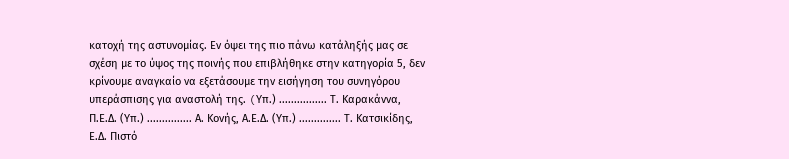κατοχή της αστυνομίας. Εν όψει της πιο πάνω κατάληξής μας σε σχέση με το ύψος της ποινής που επιβλήθηκε στην κατηγορία 5, δεν κρίνουμε αναγκαίο να εξετάσουμε την εισήγηση του συνηγόρου υπεράσπισης για αναστολή της. (Yπ.) ................ Τ. Καρακάννα, Π.Ε.Δ. (Υπ.) ............... Α. Κονής, Α.Ε.Δ. (Υπ.) .............. Τ. Κατσικίδης, Ε.Δ. Πιστό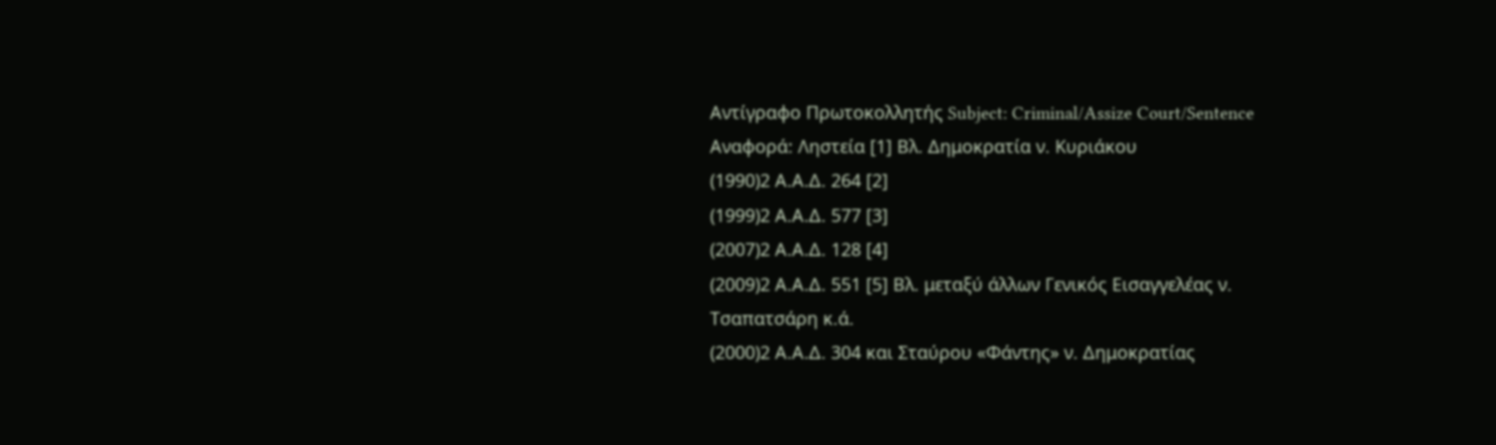Αντίγραφο Πρωτοκολλητής Subject: Criminal/Assize Court/Sentence Αναφορά: Ληστεία [1] Βλ. Δημοκρατία ν. Κυριάκου
(1990)2 Α.Α.Δ. 264 [2]
(1999)2 Α.Α.Δ. 577 [3]
(2007)2 Α.Α.Δ. 128 [4]
(2009)2 Α.Α.Δ. 551 [5] Βλ. μεταξύ άλλων Γενικός Εισαγγελέας ν. Τσαπατσάρη κ.ά.
(2000)2 Α.Α.Δ. 304 και Σταύρου «Φάντης» ν. Δημοκρατίας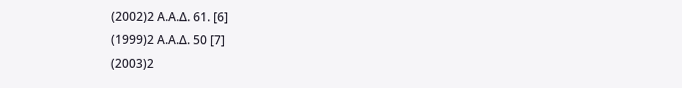(2002)2 Α.Α.Δ. 61. [6]
(1999)2 Α.Α.Δ. 50 [7]
(2003)2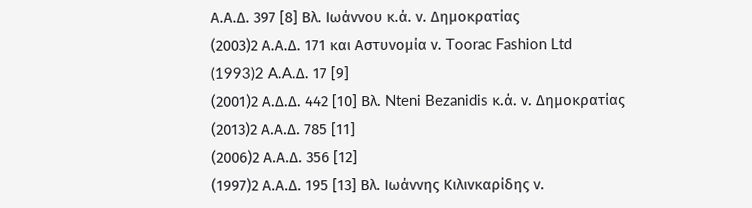Α.Α.Δ. 397 [8] Βλ. Ιωάννου κ.ά. ν. Δημοκρατίας
(2003)2 Α.Α.Δ. 171 και Αστυνομία ν. Toorac Fashion Ltd
(1993)2 A.A.Δ. 17 [9]
(2001)2 Α.Δ.Δ. 442 [10] Βλ. Nteni Bezanidis κ.ά. ν. Δημοκρατίας
(2013)2 Α.Α.Δ. 785 [11]
(2006)2 Α.Α.Δ. 356 [12]
(1997)2 Α.Α.Δ. 195 [13] Βλ. Ιωάννης Κιλινκαρίδης ν.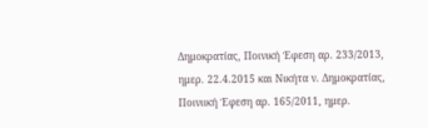Δημοκρατίας, Ποινική Έφεση αρ. 233/2013, ημερ. 22.4.2015 και Νικήτα ν. Δημοκρατίας, Ποινιική Έφεση αρ. 165/2011, ημερ.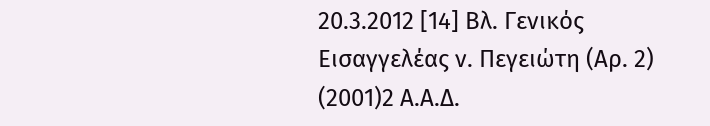20.3.2012 [14] Βλ. Γενικός Εισαγγελέας ν. Πεγειώτη (Αρ. 2)
(2001)2 Α.Α.Δ.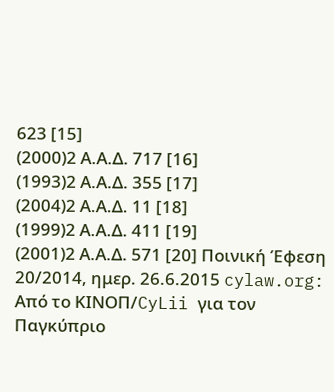623 [15]
(2000)2 Α.Α.Δ. 717 [16]
(1993)2 Α.Α.Δ. 355 [17]
(2004)2 Α.Α.Δ. 11 [18]
(1999)2 Α.Α.Δ. 411 [19]
(2001)2 Α.Α.Δ. 571 [20] Ποινική Έφεση 20/2014, ημερ. 26.6.2015 cylaw.org: Από το ΚΙΝOΠ/CyLii για τον Παγκύπριο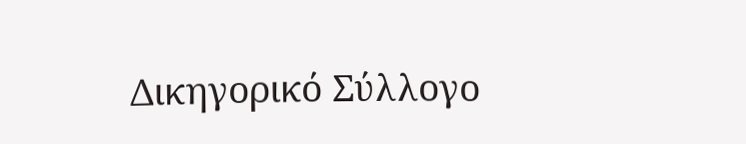Δικηγορικό Σύλλογο